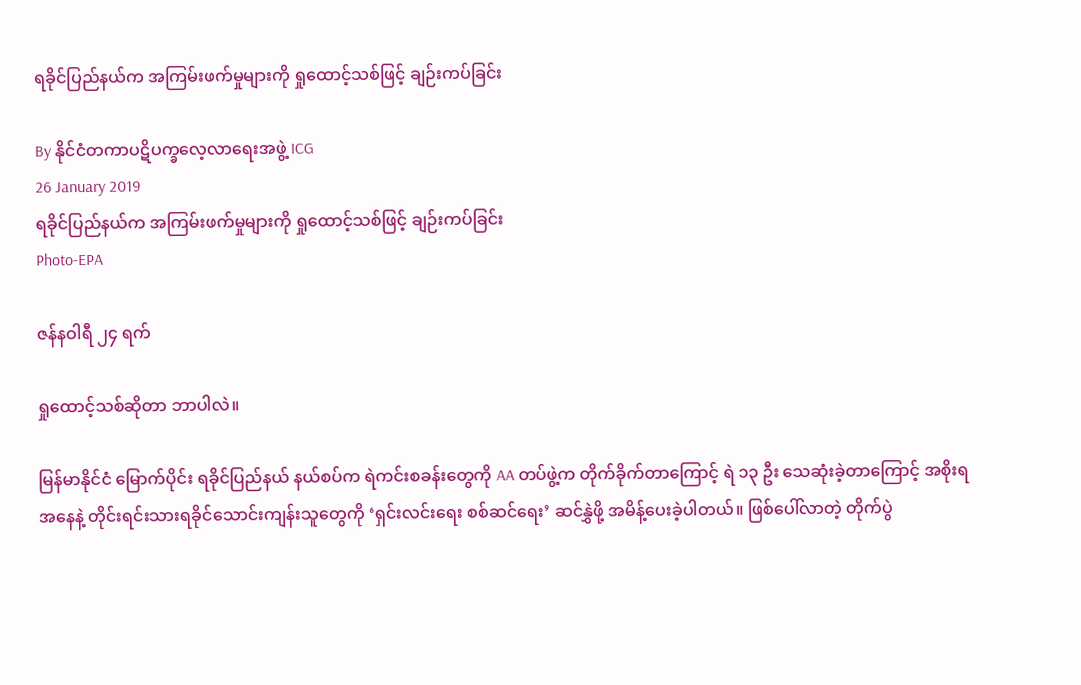ရခိုင်ပြည်နယ်က အကြမ်းဖက်မှုများကို ရှုထောင့်သစ်ဖြင့် ချဉ်းကပ်ခြင်း

By နိုင်ငံတကာပဋိပက္ခလေ့လာရေးအဖွဲ့ ICG
26 January 2019
ရခိုင်ပြည်နယ်က အကြမ်းဖက်မှုများကို ရှုထောင့်သစ်ဖြင့် ချဉ်းကပ်ခြင်း
Photo-EPA

ဇန်နဝါရီ ၂၄ ရက်

ရှုထောင့်သစ်ဆိုတာ ဘာပါလဲ။

မြန်မာနိုင်ငံ မြောက်ပိုင်း ရခိုင်ပြည်နယ် နယ်စပ်က ရဲကင်းစခန်းတွေကို AA တပ်ဖွဲ့က တိုက်ခိုက်တာကြောင့် ရဲ ၁၃ ဦး သေဆုံးခဲ့တာကြောင့် အစိုးရအနေနဲ့ တိုင်းရင်းသားရခိုင်သောင်းကျန်းသူတွေကို ‘ရှင်းလင်းရေး စစ်ဆင်ရေး’ ဆင်နွှဲဖို့ အမိန့်ပေးခဲ့ပါတယ်။ ဖြစ်ပေါ်လာတဲ့ တိုက်ပွဲ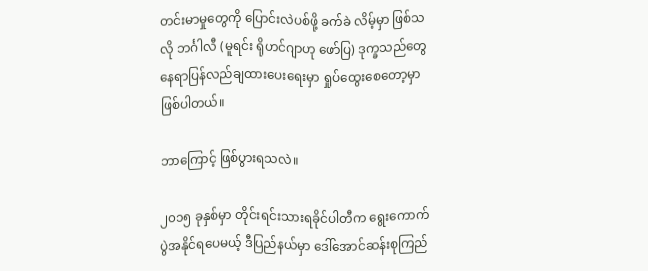တင်းမာမှုတွေကို ပြောင်းလဲပစ်ဖို့ ခက်ခဲ လိမ့်မှာ ဖြစ်သလို ဘင်္ဂါလီ (မူရင်း ရိုဟင်ဂျာဟု ဖော်ပြ) ဒုက္ခသည်တွေ နေရာပြန်လည်ချထားပေးရေးမှာ ရှုပ်ထွေးစေတော့မှာ ဖြစ်ပါတယ်။

ဘာကြောင့် ဖြစ်ပွားရသလဲ။

၂၀၁၅ ခုနှစ်မှာ တိုင်းရင်းသားရခိုင်ပါတီက ရွေးကောက်ပွဲအနိုင်ရပေမယ့် ဒီပြည်နယ်မှာ ဒေါ်အောင်ဆန်းစုကြည်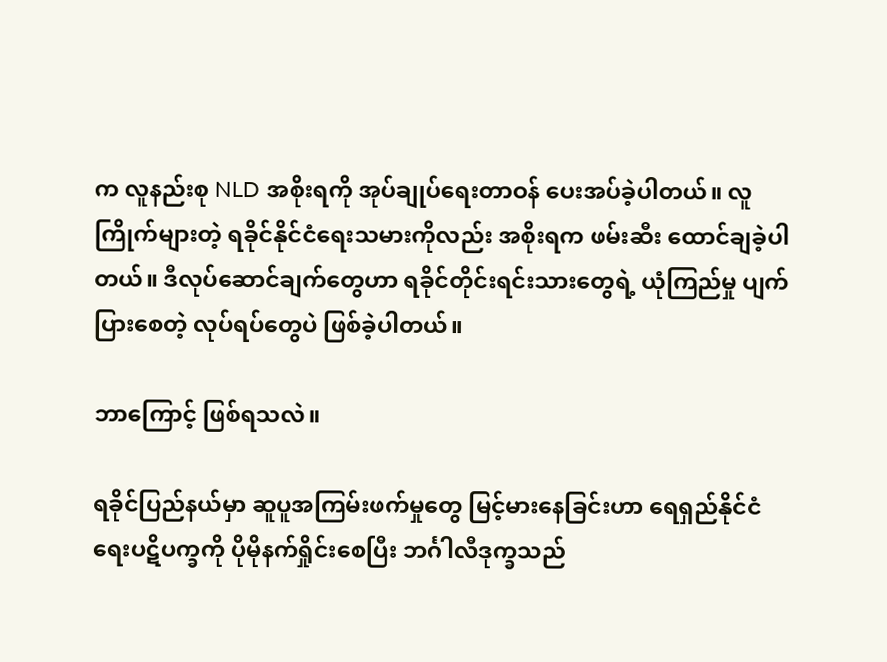က လူနည်းစု NLD အစိုးရကို အုပ်ချုပ်ရေးတာဝန် ပေးအပ်ခဲ့ပါတယ်။ လူကြိုက်များတဲ့ ရခိုင်နိုင်ငံရေးသမားကိုလည်း အစိုးရက ဖမ်းဆီး ထောင်ချခဲ့ပါတယ်။ ဒီလုပ်ဆောင်ချက်တွေဟာ ရခိုင်တိုင်းရင်းသားတွေရဲ့ ယုံကြည်မှု ပျက်ပြားစေတဲ့ လုပ်ရပ်တွေပဲ ဖြစ်ခဲ့ပါတယ်။

ဘာကြောင့် ဖြစ်ရသလဲ။

ရခိုင်ပြည်နယ်မှာ ဆူပူအကြမ်းဖက်မှုတွေ မြင့်မားနေခြင်းဟာ ရေရှည်နိုင်ငံရေးပဋိပက္ခကို ပိုမိုနက်ရှိုင်းစေပြီး ဘင်္ဂါလီဒုက္ခသည်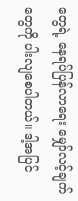တွေရဲ့ နေရပ်ပြန်လာရေး မျှော်လင့်ချက်တွေကို ပါးလျစေပါတယ်။ ဒါ့အပြင်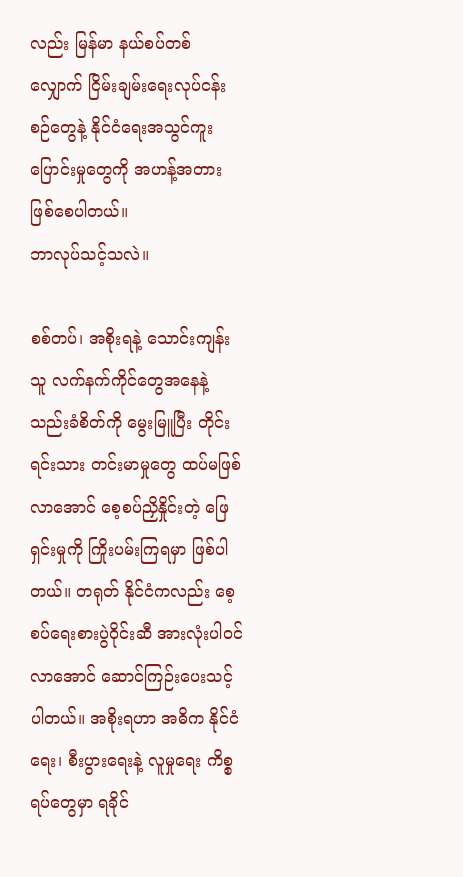လည်း မြန်မာ နယ်စပ်တစ်လျှောက် ငြိမ်းချမ်းရေးလုပ်ငန်းစဉ်တွေနဲ့ နိုင်ငံရေးအသွင်ကူးပြောင်းမှုတွေကို အဟန့်အတား ဖြစ်စေပါတယ်။
ဘာလုပ်သင့်သလဲ။

စစ်တပ်၊ အစိုးရနဲ့ သောင်းကျန်းသူ လက်နက်ကိုင်တွေအနေနဲ့ သည်းခံစိတ်ကို မွေးမြူပြီး တိုင်းရင်းသား တင်းမာမှုတွေ ထပ်မဖြစ်လာအောင် စေ့စပ်ညှိနှိုင်းတဲ့ ဖြေရှင်းမှုကို ကြိုးပမ်းကြရမှာ ဖြစ်ပါတယ်။ တရုတ် နိုင်ငံကလည်း စေ့စပ်ရေးစားပွဲဝိုင်းဆီ အားလုံးပါဝင်လာအောင် ဆောင်ကြဉ်းပေးသင့်ပါတယ်။ အစိုးရဟာ အဓိက နိုင်ငံရေး၊ စီးပွားရေးနဲ့ လူမှုရေး ကိစ္စရပ်တွေမှာ ရခိုင်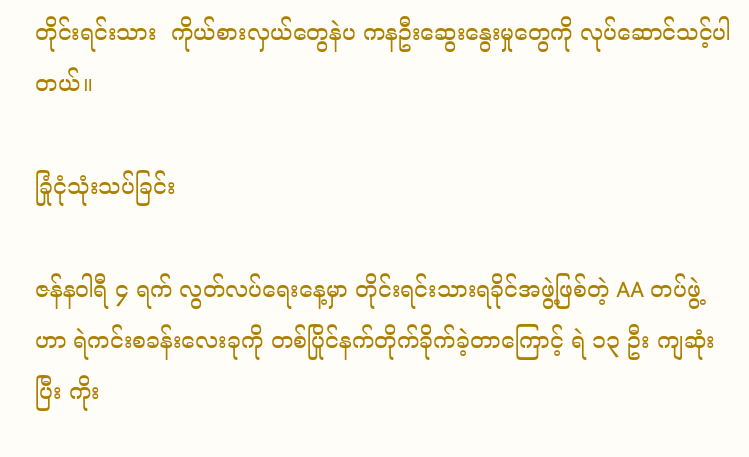တိုင်းရင်းသား  ကိုယ်စားလှယ်တွေနဲပ ကနဦးဆွေးနွေးမှုတွေကို လုပ်ဆောင်သင့်ပါတယ်။

ခြုံငုံသုံးသပ်ခြင်း

ဇန်နဝါရီ ၄ ရက် လွတ်လပ်ရေးနေ့မှာ တိုင်းရင်းသားရခိုင်အဖွဲ့ဖြစ်တဲ့ AA တပ်ဖွဲ့ဟာ ရဲကင်းစခန်းလေးခုကို တစ်ပြိုင်နက်တိုက်ခိုက်ခဲ့တာကြောင့် ရဲ ၁၃ ဦး ကျဆုံးပြီး ကိုး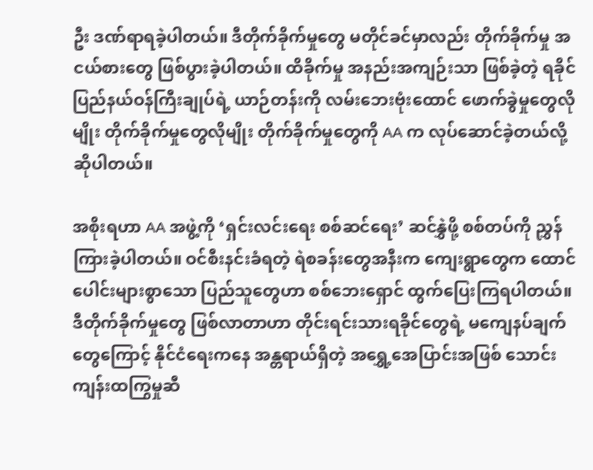ဦး ဒဏ်ရာရခဲ့ပါတယ်။ ဒီတိုက်ခိုက်မှုတွေ မတိုင်ခင်မှာလည်း တိုက်ခိုက်မှု အငယ်စားတွေ ဖြစ်ပွားခဲ့ပါတယ်။ ထိခိုက်မှု အနည်းအကျဉ်းသာ ဖြစ်ခဲ့တဲ့ ရခိုင်ပြည်နယ်ဝန်ကြီးချုပ်ရဲ့ ယာဉ်တန်းကို လမ်းဘေးဗုံးထောင် ဖောက်ခွဲမှုတွေလိုမျိုး တိုက်ခိုက်မှုတွေလိုမျိုး တိုက်ခိုက်မှုတွေကို AA က လုပ်ဆောင်ခဲ့တယ်လို့ ဆိုပါတယ်။

အစိုးရဟာ AA အဖွဲ့ကို ‘ရှင်းလင်းရေး စစ်ဆင်ရေး’ ဆင်နွှဲဖို့ စစ်တပ်ကို ညွှန်ကြားခဲ့ပါတယ်။ ဝင်စီးနင်းခံရတဲ့ ရဲစခန်းတွေအနီးက ကျေးရွာတွေက ထောင်ပေါင်းများစွာသော ပြည်သူတွေဟာ စစ်ဘေးရှောင် ထွက်ပြေးကြရပါတယ်။ ဒီတိုက်ခိုက်မှုတွေ ဖြစ်လာတာဟာ တိုင်းရင်းသားရခိုင်တွေရဲ့ မကျေနပ်ချက် တွေကြောင့် နိုင်ငံရေးကနေ အန္တရာယ်ရှိတဲ့ အရွှေ့အေပြာင်းအဖြစ် သောင်းကျန်းထကြွမှုဆီ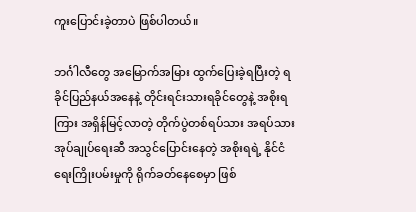ကူးပြောင်းခဲ့တာပဲ ဖြစ်ပါတယ်။

ဘင်္ဂါလီတွေ အမြောက်အမြား ထွက်ပြေးခဲ့ရပြီးတဲ့ ရခိုင်ပြည်နယ်အနေနဲ့ တိုင်းရင်းသားရခိုင်တွေနဲ့ အစိုးရကြား အရှိန်မြင့်လာတဲ့ တိုက်ပွဲတစ်ရပ်သား အရပ်သားအုပ်ချုပ်ရေးဆီ အသွင်ပြောင်းနေတဲ့ အစိုးရရဲ့ နိုင်ငံရေးကြိုးပမ်းမှုကို ရိုက်ခတ်နေစေမှာ ဖြစ်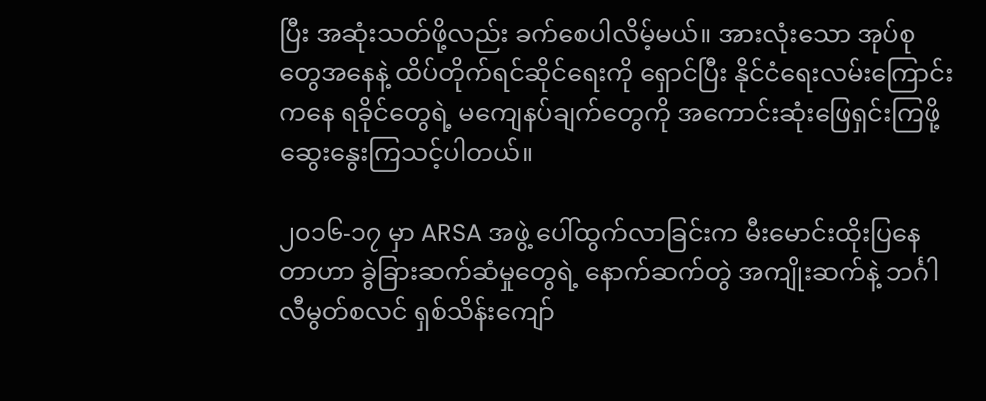ပြီး အဆုံးသတ်ဖို့လည်း ခက်စေပါလိမ့်မယ်။ အားလုံးသော အုပ်စုတွေအနေနဲ့ ထိပ်တိုက်ရင်ဆိုင်ရေးကို ရှောင်ပြီး နိုင်ငံရေးလမ်းကြောင်းကနေ ရခိုင်တွေရဲ့ မကျေနပ်ချက်တွေကို အကောင်းဆုံးဖြေရှင်းကြဖို့ ဆွေးနွေးကြသင့်ပါတယ်။

၂၀၁၆-၁၇ မှာ ARSA အဖွဲ့ ပေါ်ထွက်လာခြင်းက မီးမောင်းထိုးပြနေတာဟာ ခွဲခြားဆက်ဆံမှုတွေရဲ့ နောက်ဆက်တွဲ အကျိုးဆက်နဲ့ ဘင်္ဂါလီမွတ်စလင် ရှစ်သိန်းကျော်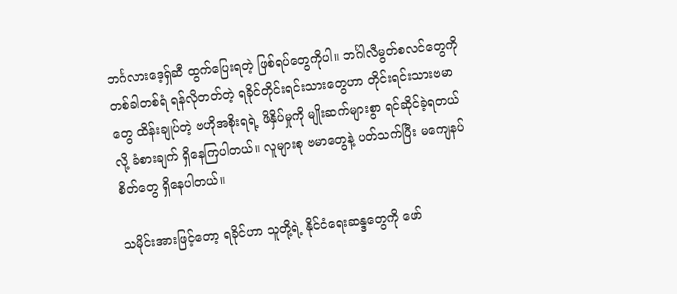ဘင်္ဂလားဒေ့ရှ်ဆီ ထွက်ပြေးရတဲ့ ဖြစ်ရပ်တွေကိုပါ။ ဘင်္ဂါလီမွတ်စလင်တွေကို တစ်ခါတစ်ရံ ရန်လိုတတ်တဲ့ ရခိုင်တိုင်းရင်းသားတွေဟာ တိုင်းရင်းသားဗမာတွေ ထိန်းချုပ်တဲ့ ဗဟိုအစိုးရရဲ့ ဖိနှိပ်မှုကို မျိုးဆက်များစွာ ရင်ဆိုင်ခဲ့ရတယ်လို့ ခံစားချက် ရှိနေကြပါတယ်။ လူများစု ဗမာတွေနဲ့ ပတ်သက်ပြီး မကျေနပ်စိတ်တွေ ရှိနေပါတယ်။

သမိုင်းအားဖြင့်တော့ ရခိုင်ဟာ သူတို့ရဲ့ နိုင်ငံရေးဆန္ဒတွေကို ဖော်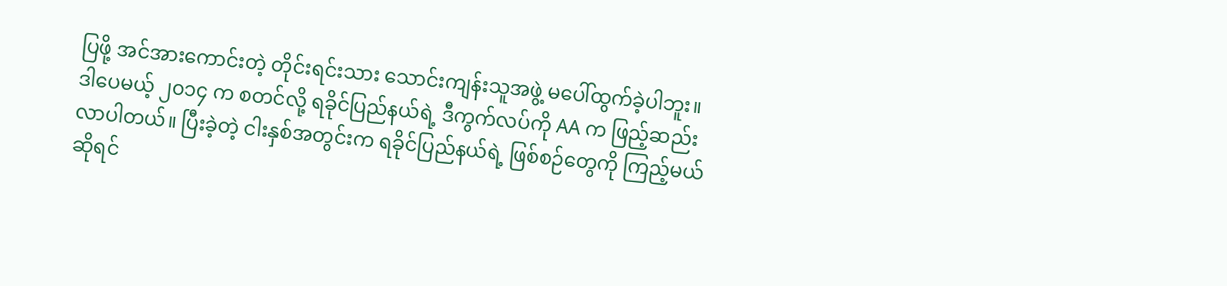ပြဖို့ အင်အားကောင်းတဲ့ တိုင်းရင်းသား သောင်းကျန်းသူအဖွဲ့ မပေါ်ထွက်ခဲ့ပါဘူး။ ဒါပေမယ့် ၂၀၁၄ က စတင်လို့ ရခိုင်ပြည်နယ်ရဲ့ ဒီကွက်လပ်ကို AA က ဖြည့်ဆည်းလာပါတယ်။ ပြီးခဲ့တဲ့ ငါးနှစ်အတွင်းက ရခိုင်ပြည်နယ်ရဲ့ ဖြစ်စဉ်တွေကို ကြည့်မယ်ဆိုရင်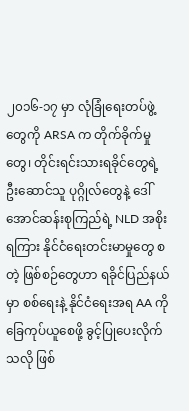၂၀၁၆-၁၇ မှာ လုံခြုံရေးတပ်ဖွဲ့တွေကို ARSA က တိုက်ခိုက်မှုတွေ၊ တိုင်းရင်းသားရခိုင်တွေရဲ့ ဦးဆောင်သူ ပုဂ္ဂိုလ်တွေနဲ့ ဒေါ်အောင်ဆန်းစုကြည်ရဲ့ NLD အစိုးရကြား နိုင်ငံရေးတင်းမာမှုတွေ စတဲ့ ဖြစ်စဉ်တွေဟာ ရခိုင်ပြည်နယ်မှာ စစ်ရေးနဲ့ နိုင်ငံရေးအရ AA ကို ခြေကုပ်ယူစေဖို့ ခွင့်ပြုပေးလိုက်သလို ဖြစ်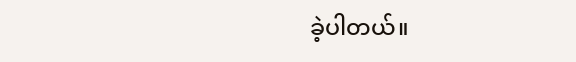ခဲ့ပါတယ်။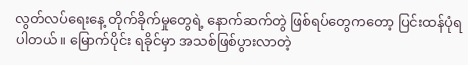လွတ်လပ်ရေးနေ့ တိုက်ခိုက်မှုတွေရဲ့ နောက်ဆက်တွဲ ဖြစ်ရပ်တွေကတော့ ပြင်းထန်ပုံရပါတယ်။ မြောက်ပိုင်း ရခိုင်မှာ အသစ်ဖြစ်ပွားလာတဲ့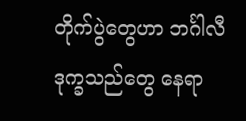တိုက်ပွဲတွေဟာ ဘင်္ဂါလီဒုက္ခသည်တွေ နေရာ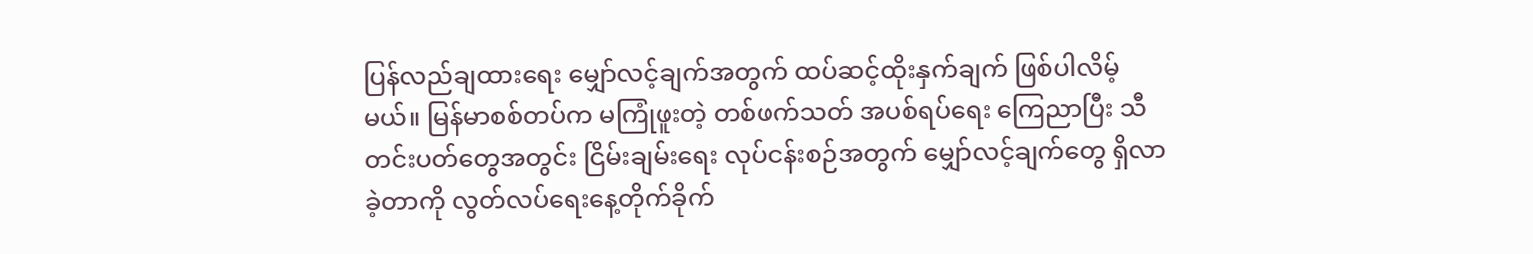ပြန်လည်ချထားရေး မျှော်လင့်ချက်အတွက် ထပ်ဆင့်ထိုးနှက်ချက် ဖြစ်ပါလိမ့်မယ်။ မြန်မာစစ်တပ်က မကြုံဖူးတဲ့ တစ်ဖက်သတ် အပစ်ရပ်ရေး ကြေညာပြီး သီတင်းပတ်တွေအတွင်း ငြိမ်းချမ်းရေး လုပ်ငန်းစဉ်အတွက် မျှော်လင့်ချက်တွေ ရှိလာခဲ့တာကို လွတ်လပ်ရေးနေ့တိုက်ခိုက်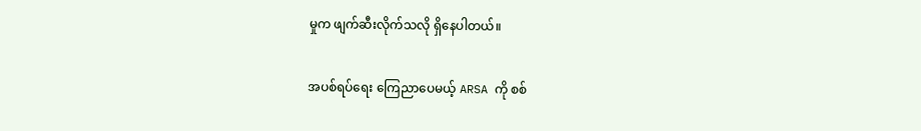မှုက ဖျက်ဆီးလိုက်သလို ရှိနေပါတယ်။

အပစ်ရပ်ရေး ကြေညာပေမယ့် ARSA ကို စစ်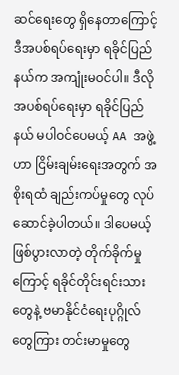ဆင်ရေးတွေ ရှိနေတာကြောင့် ဒီအပစ်ရပ်ရေးမှာ ရခိုင်ပြည်နယ်က အကျုံးမဝင်ပါ။ ဒီလို အပစ်ရပ်ရေးမှာ ရခိုင်ပြည်နယ် မပါဝင်ပေမယ့် AA အဖွဲ့ဟာ ငြိမ်းချမ်းရေးအတွက် အစိုးရထံ ချည်းကပ်မှုတွေ လုပ်ဆောင်ခဲ့ပါတယ်။ ဒါပေမယ့် ဖြစ်ပွားလာတဲ့ တိုက်ခိုက်မှုကြောင့် ရခိုင်တိုင်းရင်းသားတွေနဲ့ ဗမာနိုင်ငံရေးပုဂ္ဂိုလ်တွေကြား တင်းမာမှုတွေ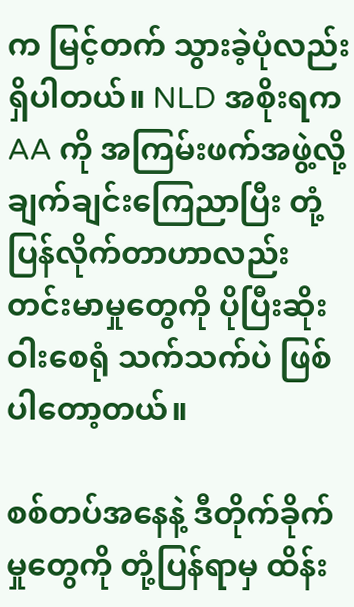က မြင့်တက် သွားခဲ့ပုံလည်း ရှိပါတယ်။ NLD အစိုးရက AA ကို အကြမ်းဖက်အဖွဲ့လို့ ချက်ချင်းကြေညာပြီး တုံ့ပြန်လိုက်တာဟာလည်း တင်းမာမှုတွေကို ပိုပြီးဆိုးဝါးစေရုံ သက်သက်ပဲ ဖြစ်ပါတော့တယ်။

စစ်တပ်အနေနဲ့ ဒီတိုက်ခိုက်မှုတွေကို တုံ့ပြန်ရာမှ ထိန်း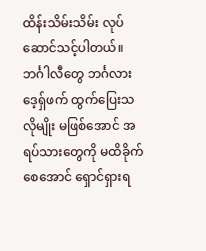ထိန်းသိမ်းသိမ်း လုပ်ဆောင်သင့်ပါတယ်။ ဘင်္ဂါလီတွေ ဘင်္ဂလားဒေ့ရှ်ဖက် ထွက်ပြေးသလိုမျိုး မဖြစ်အောင် အရပ်သားတွေကို မထိခိုက်စေအောင် ရှောင်ရှားရ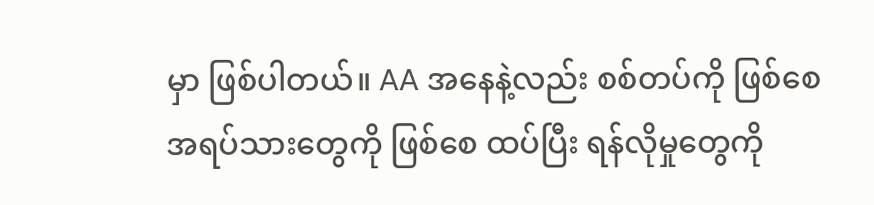မှာ ဖြစ်ပါတယ်။ AA အနေနဲ့လည်း စစ်တပ်ကို ဖြစ်စေ အရပ်သားတွေကို ဖြစ်စေ ထပ်ပြီး ရန်လိုမှုတွေကို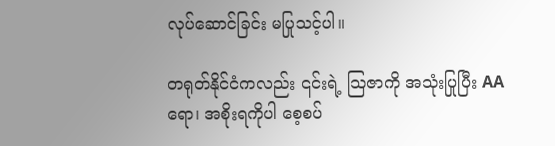လုပ်ဆောင်ခြင်း မပြုသင့်ပါ။

တရုတ်နိုင်ငံကလည်း ၎င်းရဲ့ သြဇာကို အသုံးပြုပြီး AA ရော၊ အစိုးရကိုပါ စေ့စပ်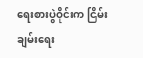ရေးစားပွဲဝိုင်းက ငြိမ်းချမ်းရေး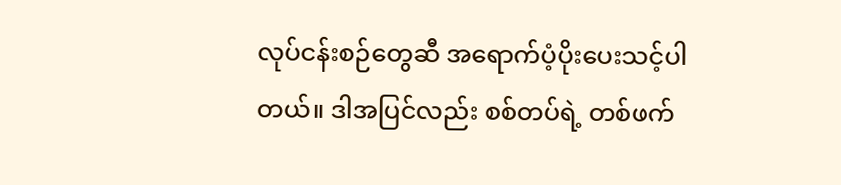လုပ်ငန်းစဉ်တွေဆီ အရောက်ပံ့ပိုးပေးသင့်ပါတယ်။ ဒါအပြင်လည်း စစ်တပ်ရဲ့ တစ်ဖက်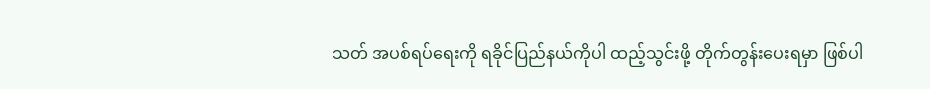သတ် အပစ်ရပ်ရေးကို ရခိုင်ပြည်နယ်ကိုပါ ထည့်သွင်းဖို့ တိုက်တွန်းပေးရမှာ ဖြစ်ပါ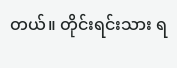တယ်။ တိုင်းရင်းသား ရ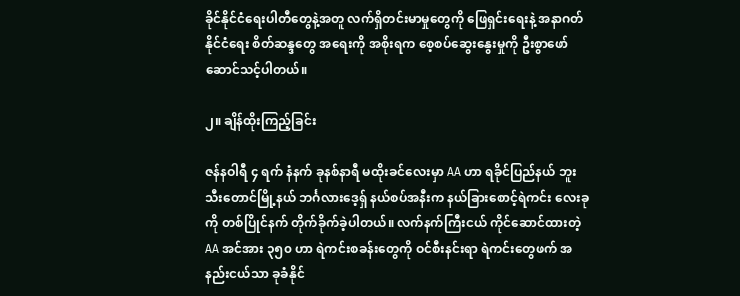ခိုင်နိုင်ငံရေးပါတီတွေနဲ့အတူ လက်ရှိတင်းမာမှုတွေကို ဖြေရှင်းရေးနဲ့ အနာဂတ်နိုင်ငံရေး စိတ်ဆန္ဒတွေ အရေးကို အစိုးရက စေ့စပ်ဆွေးနွေးမှုကို ဦးစွာဖော်ဆောင်သင့်ပါတယ်။

၂။ ချိန်ထိုးကြည့်ခြင်း

ဇန်နဝါရီ ၄ ရက် နံနက် ခုနစ်နာရီ မထိုးခင်လေးမှာ AA ဟာ ရခိုင်ပြည်နယ် ဘူးသီးတောင်မြို့နယ် ဘင်္ဂလားဒေ့ရှ် နယ်စပ်အနီးက နယ်ခြားစောင့်ရဲကင်း လေးခုကို တစ်ပြိုင်နက် တိုက်ခိုက်ခဲ့ပါတယ်။ လက်နက်ကြီးငယ် ကိုင်ဆောင်ထားတဲ့ AA အင်အား ၃၅၀ ဟာ ရဲကင်းစခန်းတွေကို ဝင်စီးနင်းရာ ရဲကင်းတွေဖက် အနည်းငယ်သာ ခုခံနိုင်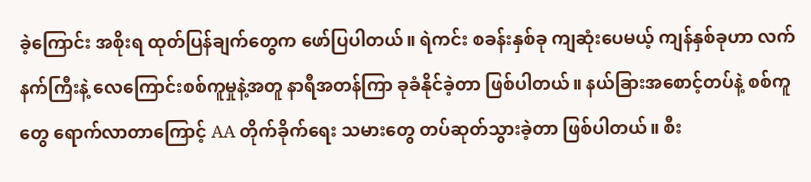ခဲ့ကြောင်း အစိုးရ ထုတ်ပြန်ချက်တွေက ဖော်ပြပါတယ်။ ရဲကင်း စခန်းနှစ်ခု ကျဆုံးပေမယ့် ကျန်နှစ်ခုဟာ လက်နက်ကြီးနဲ့ လေကြောင်းစစ်ကူမှုနဲ့အတူ နာရီအတန်ကြာ ခုခံနိုင်ခဲ့တာ ဖြစ်ပါတယ်။ နယ်ခြားအစောင့်တပ်နဲ့ စစ်ကူတွေ ရောက်လာတာကြောင့် AA တိုက်ခိုက်ရေး သမားတွေ တပ်ဆုတ်သွားခဲ့တာ ဖြစ်ပါတယ်။ စီး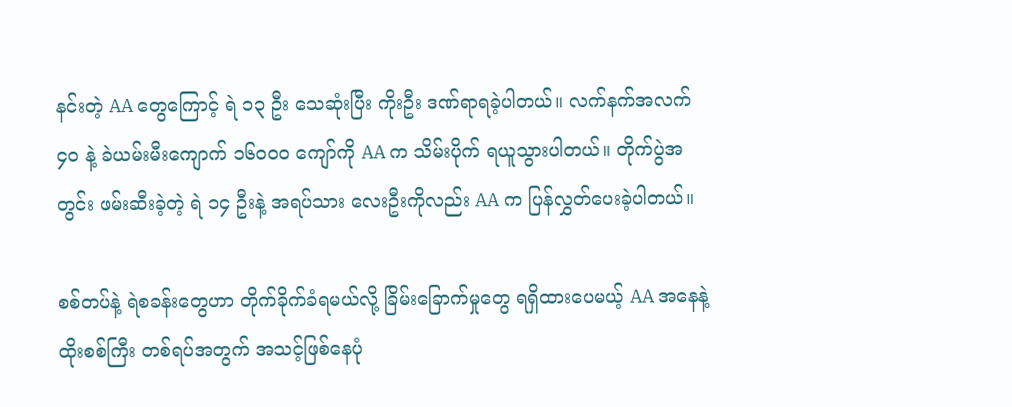နင်းတဲ့ AA တွေကြောင့် ရဲ ၁၃ ဦး သေဆုံးပြီး ကိုးဦး ဒဏ်ရာရခဲ့ပါတယ်။ လက်နက်အလက် ၄၀ နဲ့ ခဲယမ်းမီးကျောက် ၁၆၀၀၀ ကျော်ကို AA က သိမ်းပိုက် ရယူသွားပါတယ်။ တိုက်ပွဲအတွင်း ဖမ်းဆီးခဲ့တဲ့ ရဲ ၁၄ ဦးနဲ့ အရပ်သား လေးဦးကိုလည်း AA က ပြန်လွှတ်ပေးခဲ့ပါတယ်။

စစ်တပ်နဲ့ ရဲစခန်းတွေဟာ တိုက်ခိုက်ခံရမယ်လို့ ခြိမ်းခြောက်မှုတွေ ရရှိထားပေမယ့် AA အနေနဲ့ ထိုးစစ်ကြီး တစ်ရပ်အတွက် အသင့်ဖြစ်နေပုံ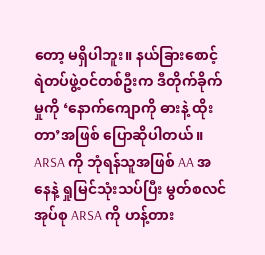တော့ မရှိပါဘူး။ နယ်ခြားစောင့်ရဲတပ်ဖွဲ့ဝင်တစ်ဦးက ဒီတိုက်ခိုက်မှုကို ‘နောက်ကျောကို ဓားနဲ့ ထိုးတာ’အဖြစ် ပြောဆိုပါတယ်။ ARSA ကို ဘုံရန်သူအဖြစ် AA အနေနဲ့ ရှုမြင်သုံးသပ်ပြီး မွတ်စလင်အုပ်စု ARSA ကို ဟန့်တား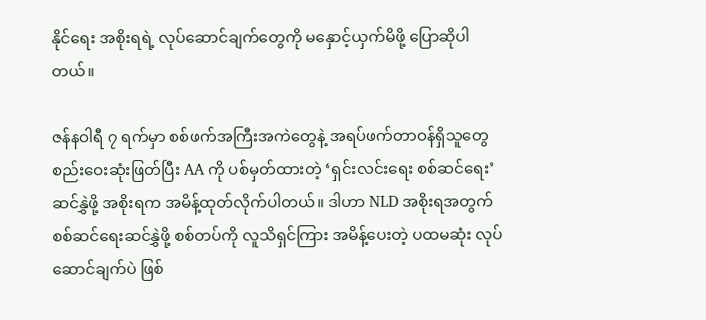နိုင်ရေး အစိုးရရဲ့ လုပ်ဆောင်ချက်တွေကို မနှောင့်ယှက်မိဖို့ ပြောဆိုပါတယ်။

ဇန်နဝါရီ ၇ ရက်မှာ စစ်ဖက်အကြီးအကဲတွေနဲ့ အရပ်ဖက်တာဝန်ရှိသူတွေ စည်းဝေးဆုံးဖြတ်ပြီး AA ကို ပစ်မှတ်ထားတဲ့ ‘ရှင်းလင်းရေး စစ်ဆင်ရေး’ ဆင်နွှဲဖို့ အစိုးရက အမိန့်ထုတ်လိုက်ပါတယ်။ ဒါဟာ NLD အစိုးရအတွက် စစ်ဆင်ရေးဆင်နွှဲဖို့ စစ်တပ်ကို လူသိရှင်ကြား အမိန့်ပေးတဲ့ ပထမဆုံး လုပ်ဆောင်ချက်ပဲ ဖြစ်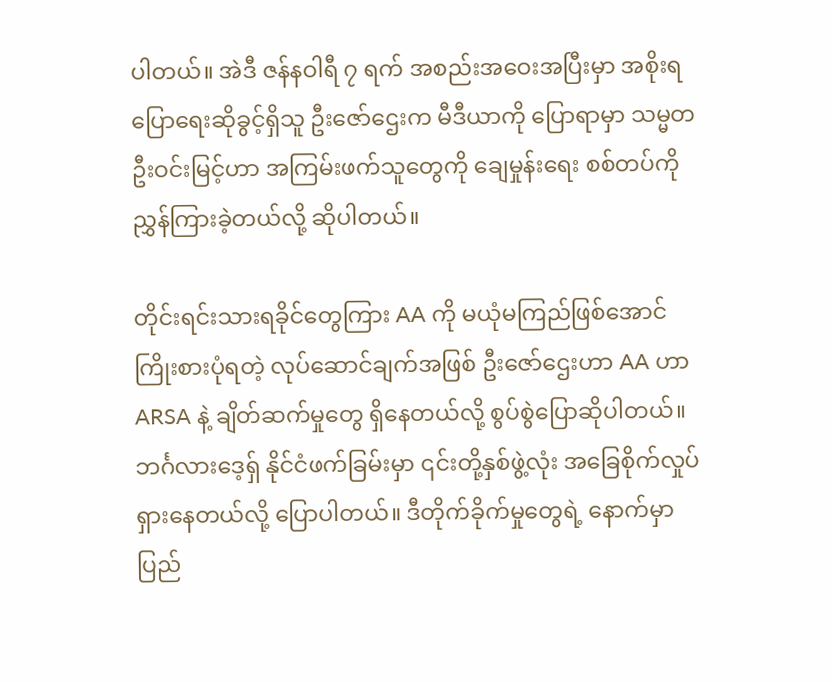ပါတယ်။ အဲဒီ ဇန်နဝါရီ ၇ ရက် အစည်းအဝေးအပြီးမှာ အစိုးရပြောရေးဆိုခွင့်ရှိသူ ဦးဇော်ဌေးက မီဒီယာကို ပြောရာမှာ သမ္မတ ဦးဝင်းမြင့်ဟာ အကြမ်းဖက်သူတွေကို ချေမှုန်းရေး စစ်တပ်ကို ညွှန်ကြားခဲ့တယ်လို့ ဆိုပါတယ်။

တိုင်းရင်းသားရခိုင်တွေကြား AA ကို မယုံမကြည်ဖြစ်အောင် ကြိုးစားပုံရတဲ့ လုပ်ဆောင်ချက်အဖြစ် ဦးဇော်ဌေးဟာ AA ဟာ ARSA နဲ့ ချိတ်ဆက်မှုတွေ ရှိနေတယ်လို့ စွပ်စွဲပြောဆိုပါတယ်။ ဘင်္ဂလားဒေ့ရှ် နိုင်ငံဖက်ခြမ်းမှာ ၎င်းတို့နှစ်ဖွဲ့လုံး အခြေစိုက်လှုပ်ရှားနေတယ်လို့ ပြောပါတယ်။ ဒီတိုက်ခိုက်မှုတွေရဲ့ နောက်မှာ ပြည်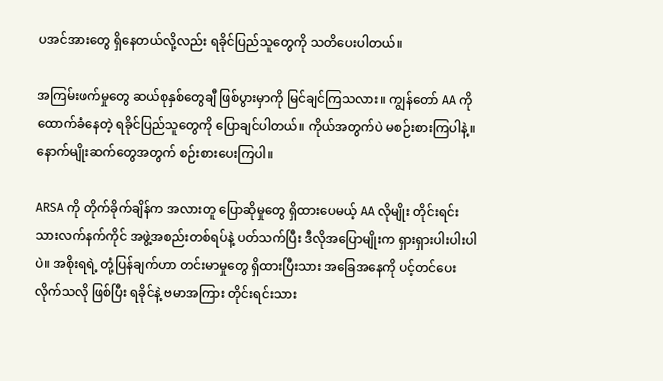ပအင်အားတွေ ရှိနေတယ်လို့လည်း ရခိုင်ပြည်သူတွေကို သတိပေးပါတယ်။

အကြမ်းဖက်မှုတွေ ဆယ်စုနှစ်တွေချီ ဖြစ်ပွားမှာကို မြင်ချင်ကြသလား။ ကျွန်တော် AA ကို ထောက်ခံနေတဲ့ ရခိုင်ပြည်သူတွေကို ပြောချင်ပါတယ်။ ကိုယ်အတွက်ပဲ မစဉ်းစားကြပါနဲ့။ နောက်မျိုးဆက်တွေအတွက် စဉ်းစားပေးကြပါ။

ARSA ကို တိုက်ခိုက်ချိန်က အလားတူ ပြောဆိုမှုတွေ ရှိထားပေမယ့် AA လိုမျိုး တိုင်းရင်းသားလက်နက်ကိုင် အဖွဲ့အစည်းတစ်ရပ်နဲ့ ပတ်သက်ပြီး ဒီလိုအပြောမျိုးက ရှားရှားပါးပါးပါပဲ။ အစိုးရရဲ့ တုံ့ပြန်ချက်ဟာ တင်းမာမှုတွေ ရှိထားပြီးသား အခြေအနေကို ပင့်တင်ပေးလိုက်သလို ဖြစ်ပြီး ရခိုင်နဲ့ ဗမာအကြား တိုင်းရင်းသား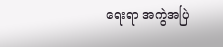ရေးရာ အကွဲအပြဲ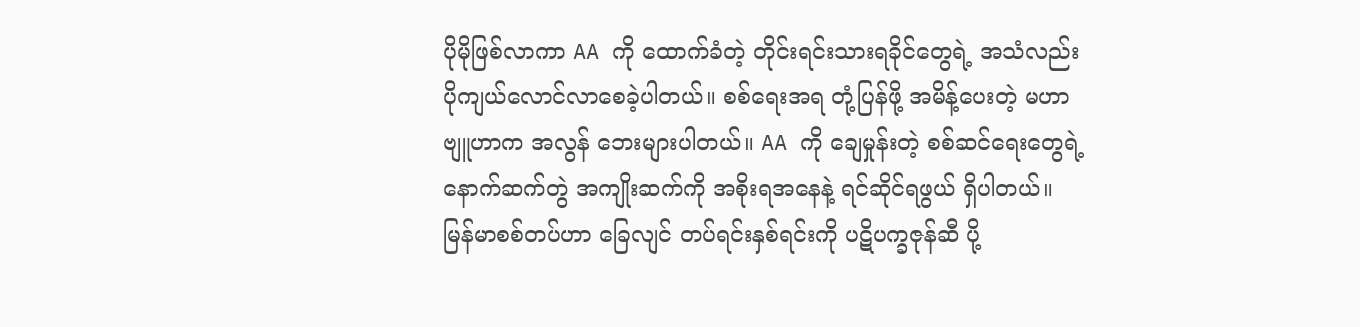ပိုမိုဖြစ်လာကာ AA ကို ထောက်ခံတဲ့ တိုင်းရင်းသားရခိုင်တွေရဲ့ အသံလည်း ပိုကျယ်လောင်လာစေခဲ့ပါတယ်။ စစ်ရေးအရ တုံ့ပြန်ဖို့ အမိန့်ပေးတဲ့ မဟာဗျူဟာက အလွန် ဘေးများပါတယ်။ AA ကို ချေမှုန်းတဲ့ စစ်ဆင်ရေးတွေရဲ့ နောက်ဆက်တွဲ အကျိုးဆက်ကို အစိုးရအနေနဲ့ ရင်ဆိုင်ရဖွယ် ရှိပါတယ်။
မြန်မာစစ်တပ်ဟာ ခြေလျင် တပ်ရင်းနှစ်ရင်းကို ပဋိပက္ခဇုန်ဆီ ပို့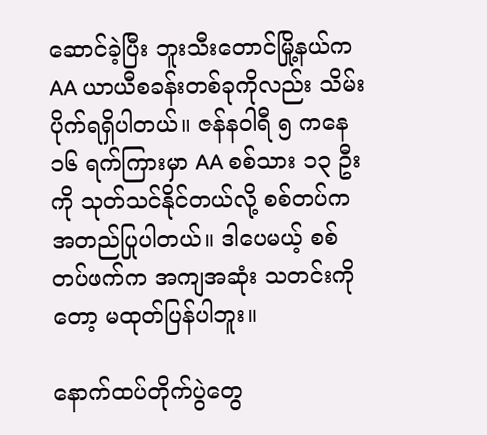ဆောင်ခဲ့ပြီး ဘူးသီးတောင်မြို့နယ်က AA ယာယီစခန်းတစ်ခုကိုလည်း သိမ်းပိုက်ရရှိပါတယ်။ ဇန်နဝါရီ ၅ ကနေ ၁၆ ရက်ကြားမှာ AA စစ်သား ၁၃ ဦးကို သုတ်သင်နိုင်တယ်လို့ စစ်တပ်က အတည်ပြုပါတယ်။ ဒါပေမယ့် စစ်တပ်ဖက်က အကျအဆုံး သတင်းကိုတော့ မထုတ်ပြန်ပါဘူး။

နောက်ထပ်တိုက်ပွဲတွေ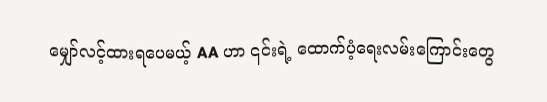မျှော်လင့်ထားရပေမယ့် AA ဟာ ၎င်းရဲ့ ထောက်ပံ့ရေးလမ်းကြောင်းတွေ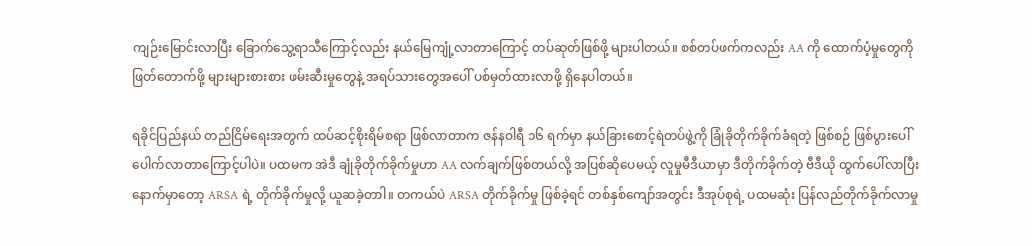ကျဉ်းမြောင်းလာပြီး ခြောက်သွေ့ရာသီကြောင့်လည်း နယ်မြေကျုံ့လာတာကြောင့် တပ်ဆုတ်ဖြစ်ဖို့ များပါတယ်။ စစ်တပ်ဖက်ကလည်း AA ကို ထောက်ပံ့မှုတွေကို ဖြတ်တောက်ဖို့ များများစားစား ဖမ်းဆီးမှုတွေနဲ့ အရပ်သားတွေအပေါ် ပစ်မှတ်ထားလာဖို့ ရှိနေပါတယ်။

ရခိုင်ပြည်နယ် တည်ငြိမ်ရေးအတွက် ထပ်ဆင့်စိုးရိမ်စရာ ဖြစ်လာတာက ဇန်နဝါရီ ၁၆ ရက်မှာ နယ်ခြားစောင့်ရဲတပ်ဖွဲ့ကို ခြုံခိုတိုက်ခိုက်ခံရတဲ့ ဖြစ်စဉ် ဖြစ်ပွားပေါ်ပေါက်လာတာကြောင့်ပါပဲ။ ပထမက အဲဒီ ချုံခိုတိုက်ခိုက်မှုဟာ AA လက်ချက်ဖြစ်တယ်လို့ အပြစ်ဆိုပေမယ့် လူမှုမီဒီယာမှာ ဒီတိုက်ခိုက်တဲ့ ဗီဒီယို ထွက်ပေါ်လာပြီးနောက်မှာတော့ ARSA ရဲ့ တိုက်ခိုက်မှုလို့ ယူဆခဲ့တာါ။ တကယ်ပဲ ARSA တိုက်ခိုက်မှု ဖြစ်ခဲ့ရင် တစ်နှစ်ကျော်အတွင်း ဒီအုပ်စုရဲ့ ပထမဆုံး ပြန်လည်တိုက်ခိုက်လာမှု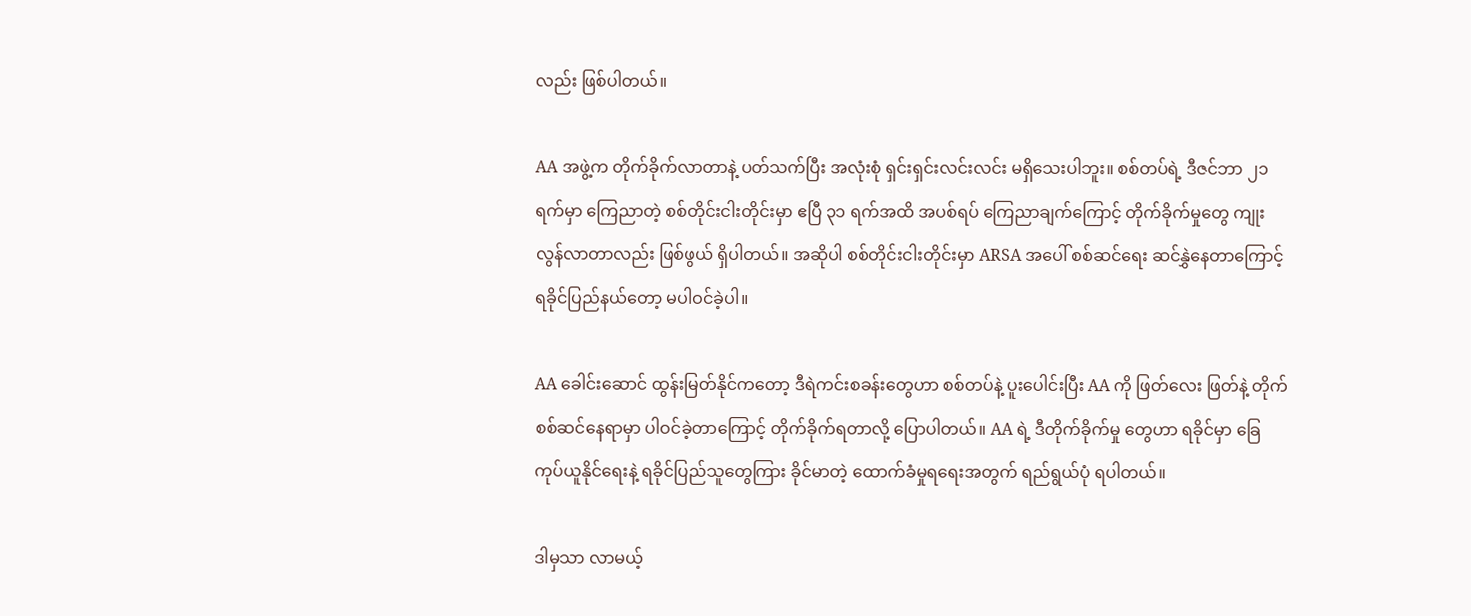လည်း ဖြစ်ပါတယ်။

AA အဖွဲ့က တိုက်ခိုက်လာတာနဲ့ ပတ်သက်ပြီး အလုံးစုံ ရှင်းရှင်းလင်းလင်း မရှိသေးပါဘူး။ စစ်တပ်ရဲ့ ဒီဇင်ဘာ ၂၁ ရက်မှာ ကြေညာတဲ့ စစ်တိုင်းငါးတိုင်းမှာ ဧပြီ ၃၁ ရက်အထိ အပစ်ရပ် ကြေညာချက်ကြောင့် တိုက်ခိုက်မှုတွေ ကျုးလွန်လာတာလည်း ဖြစ်ဖွယ် ရှိပါတယ်။ အဆိုပါ စစ်တိုင်းငါးတိုင်းမှာ ARSA အပေါ် စစ်ဆင်ရေး ဆင်နွှဲနေတာကြောင့် ရခိုင်ပြည်နယ်တော့ မပါဝင်ခဲ့ပါ။

AA ခေါင်းဆောင် ထွန်းမြတ်နိုင်ကတော့ ဒီရဲကင်းစခန်းတွေဟာ စစ်တပ်နဲ့ ပူးပေါင်းပြီး AA ကို ဖြတ်လေး ဖြတ်နဲ့ တိုက်စစ်ဆင်နေရာမှာ ပါဝင်ခဲ့တာကြောင့် တိုက်ခိုက်ရတာလို့ ပြောပါတယ်။ AA ရဲ့ ဒီတိုက်ခိုက်မှု တွေဟာ ရခိုင်မှာ ခြေကုပ်ယူနိုင်ရေးနဲ့ ရခိုင်ပြည်သူတွေကြား ခိုင်မာတဲ့ ထောက်ခံမှုရရေးအတွက် ရည်ရွယ်ပုံ ရပါတယ်။

ဒါမှသာ လာမယ့်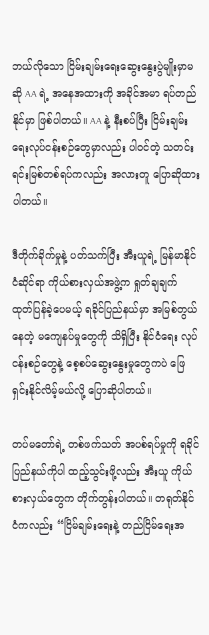ဘယ်လိုသော ငြိမ်းချမ်းရေးဆွေးနွေးပွဲမျိုးမှာမဆို AA ရဲ့ အနေအထားကို အခိုင်အမာ ရပ်တည်နိုင်မှာ ဖြစ်ပါတယ်။ AA နဲ့ နီးစပ်ပြီး ငြိမ်းချမ်းရေးလုပ်ငန်းစဉ်တွေမှာလည်း ပါဝင်တဲ့ သတင်းရင်းမြစ်တစ်ရပ်ကလည်း အလားတူ ပြောဆိုထားပါတယ်။

ဒီတိုက်ခိုက်မှုနဲ့ ပတ်သက်ပြီး အီးယူရဲ့ မြန်မာနိုင်ငံဆိုင်ရာ ကိုယ်စားလှယ်အဖွဲ့က ရှုတ်ချချက် ထုတ်ပြန်ခဲ့ပေမယ့် ရခိုင်ပြည်နယ်မှာ အမြစ်တွယ်နေတဲ့ မကျေနပ်မှုတွေကို သိရှိပြီး နိုင်ငံရေး လုပ်ငန်းစဉ်တွေနဲ့ စေ့စပ်ဆွေးနွေးမှုတွေကပဲ ဖြေရှင်းနိုင်လိမ့်မယ်လို့ ပြောဆိုပါတယ်။

တပ်မတော်ရဲ့ တစ်ဖက်သတ် အပစ်ရပ်မှုကို ရခိုင်ပြည်နယ်ကိုပါ ထည့်သွင်းဖို့လည်း အီးယူ ကိုယ်စားလှယ်တွေက တိုက်တွန်းပါတယ်။ တရုတ်နိုင်ငံကလည်း “ငြိမ်ချမ်းရေးနဲ့ တည်ငြိမ်ရေးအ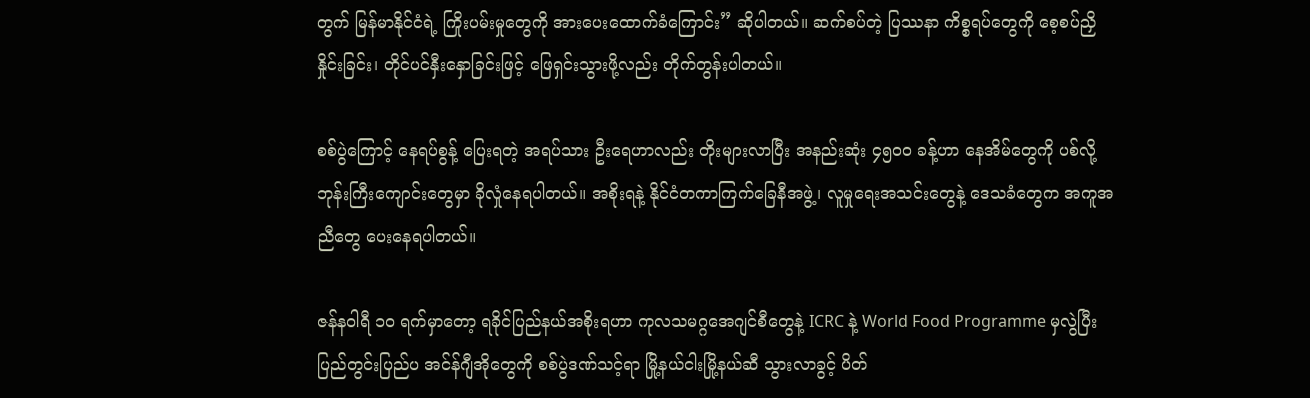တွက် မြန်မာနိုင်ငံရဲ့ ကြိုးပမ်းမှုတွေကို အားပေးထောက်ခံကြောင်း” ဆိုပါတယ်။ ဆက်စပ်တဲ့ ပြဿနာ ကိစ္စရပ်တွေကို စေ့စပ်ညှိနှိုင်းခြင်း၊ တိုင်ပင်နှီးနှောခြင်းဖြင့် ဖြေရှင်းသွားဖို့လည်း တိုက်တွန်းပါတယ်။

စစ်ပွဲကြောင့် နေရပ်စွန့် ပြေးရတဲ့ အရပ်သား ဦးရေဟာလည်း တိုးများလာပြီး အနည်းဆုံး ၄၅၀၀ ခန့်ဟာ နေအိမ်တွေကို ပစ်လို့ ဘုန်းကြီးကျောင်းတွေမှာ ခိုလှုံနေရပါတယ်။ အစိုးရနဲ့ နိုင်ငံတကာကြက်ခြေနီအဖွဲ့၊ လူမှုရေးအသင်းတွေနဲ့ ဒေသခံတွေက အကူအညီတွေ ပေးနေရပါတယ်။

ဇန်နဝါရီ ၁၀ ရက်မှာတော့ ရခိုင်ပြည်နယ်အစိုးရဟာ ကုလသမဂ္ဂအေဂျင်စီတွေနဲ့ ICRC နဲ့ World Food Programme မှလွဲပြီး ပြည်တွင်းပြည်ပ အင်န်ဂျီအိုတွေကို စစ်ပွဲဒဏ်သင့်ရာ မြို့နယ်ငါးမြို့နယ်ဆီ သွားလာခွင့် ပိတ်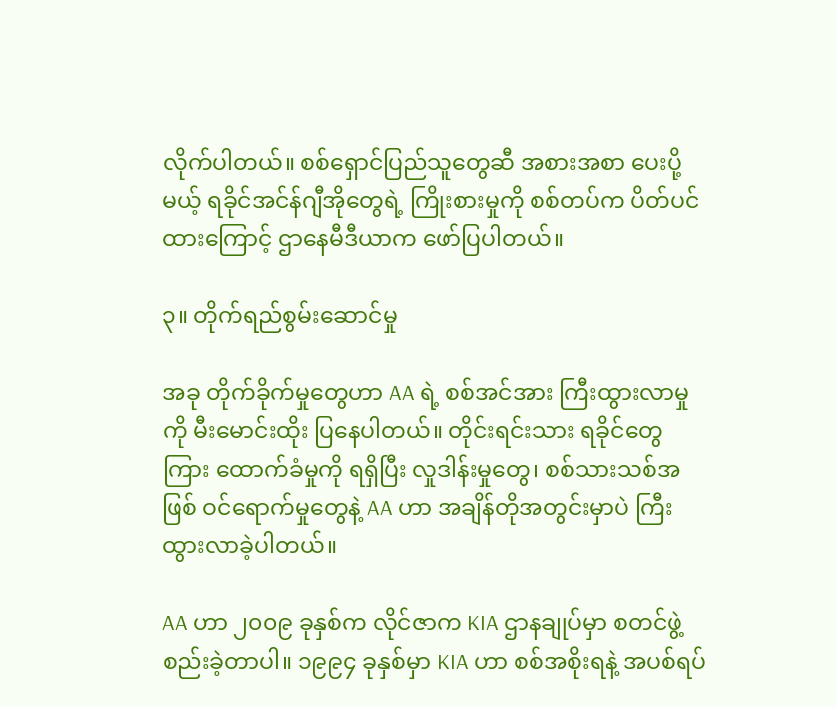လိုက်ပါတယ်။ စစ်ရှောင်ပြည်သူတွေဆီ အစားအစာ ပေးပို့မယ့် ရခိုင်အင်န်ဂျီအိုတွေရဲ့ ကြိုးစားမှုကို စစ်တပ်က ပိတ်ပင်ထားကြောင့် ဌာနေမီဒီယာက ဖော်ပြပါတယ်။

၃။ တိုက်ရည်စွမ်းဆောင်မှု

အခု တိုက်ခိုက်မှုတွေဟာ AA ရဲ့ စစ်အင်အား ကြီးထွားလာမှုကို မီးမောင်းထိုး ပြနေပါတယ်။ တိုင်းရင်းသား ရခိုင်တွေကြား ထောက်ခံမှုကို ရရှိပြီး လှုဒါန်းမှုတွေ၊ စစ်သားသစ်အဖြစ် ဝင်ရောက်မှုတွေနဲ့ AA ဟာ အချိန်တိုအတွင်းမှာပဲ ကြီးထွားလာခဲ့ပါတယ်။

AA ဟာ ၂၀၀၉ ခုနှစ်က လိုင်ဇာက KIA ဌာနချုပ်မှာ စတင်ဖွဲ့စည်းခဲ့တာပါ။ ၁၉၉၄ ခုနှစ်မှာ KIA ဟာ စစ်အစိုးရနဲ့ အပစ်ရပ်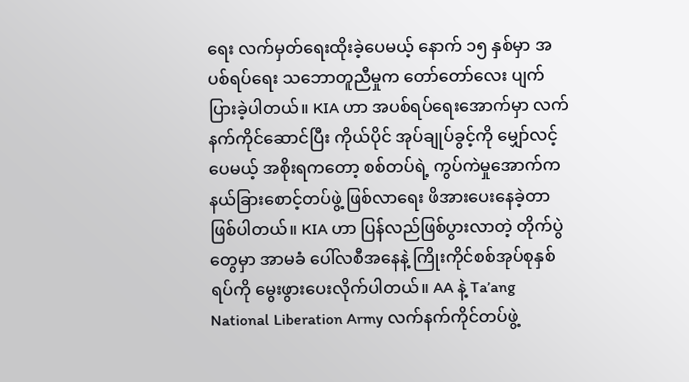ရေး လက်မှတ်ရေးထိုးခဲ့ပေမယ့် နောက် ၁၅ နှစ်မှာ အပစ်ရပ်ရေး သဘောတူညီမှုက တော်တော်လေး ပျက်ပြားခဲ့ပါတယ်။ KIA ဟာ အပစ်ရပ်ရေးအောက်မှာ လက်နက်ကိုင်ဆောင်ပြီး ကိုယ်ပိုင် အုပ်ချုပ်ခွင့်ကို မျှော်လင့်ပေမယ့် အစိုးရကတော့ စစ်တပ်ရဲ့ ကွပ်ကဲမှုအောက်က နယ်ခြားစောင့်တပ်ဖွဲ့ ဖြစ်လာရေး ဖိအားပေးနေခဲ့တာ ဖြစ်ပါတယ်။ KIA ဟာ ပြန်လည်ဖြစ်ပွားလာတဲ့ တိုက်ပွဲတွေမှာ အာမခံ ပေါ်လစီအနေနဲ့ ကြိုးကိုင်စစ်အုပ်စုနှစ်ရပ်ကို မွေးဖွားပေးလိုက်ပါတယ်။ AA နဲ့ Ta’ang National Liberation Army လက်နက်ကိုင်တပ်ဖွဲ့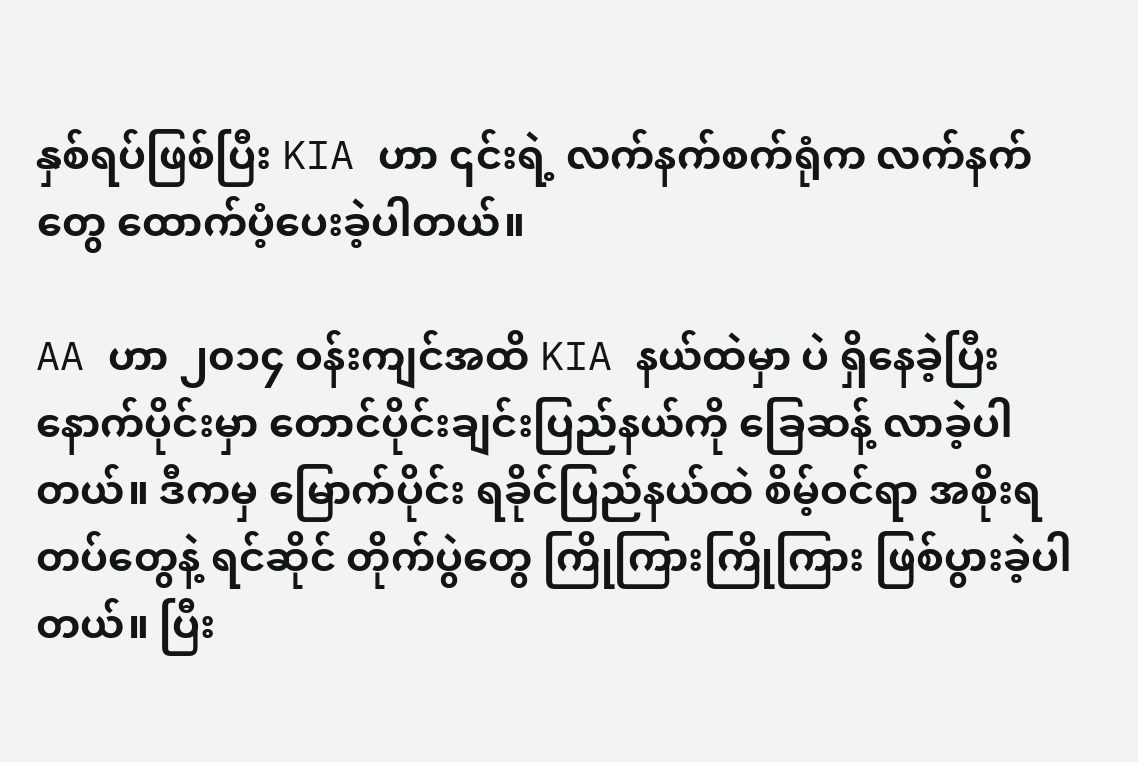နှစ်ရပ်ဖြစ်ပြီး KIA ဟာ ၎င်းရဲ့ လက်နက်စက်ရုံက လက်နက်တွေ ထောက်ပံ့ပေးခဲ့ပါတယ်။

AA ဟာ ၂၀၁၄ ဝန်းကျင်အထိ KIA နယ်ထဲမှာ ပဲ ရှိနေခဲ့ပြီး နောက်ပိုင်းမှာ တောင်ပိုင်းချင်းပြည်နယ်ကို ခြေဆန့် လာခဲ့ပါတယ်။ ဒီကမှ မြောက်ပိုင်း ရခိုင်ပြည်နယ်ထဲ စိမ့်ဝင်ရာ အစိုးရတပ်တွေနဲ့ ရင်ဆိုင် တိုက်ပွဲတွေ ကြိုကြားကြိုကြား ဖြစ်ပွားခဲ့ပါတယ်။ ပြီး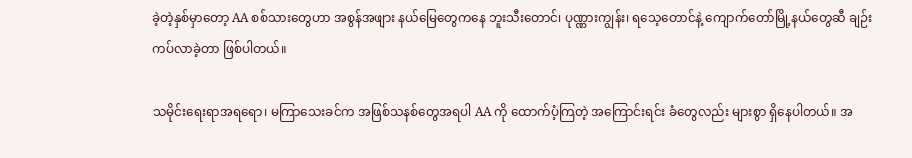ခဲ့တဲ့နှစ်မှာတော့ AA စစ်သားတွေဟာ အစွန်အဖျား နယ်မြေတွေကနေ ဘူးသီးတောင်၊ ပုဏ္ဏားကျွန်း၊ ရသေ့တောင်နဲ့ ကျောက်တော်မြို့နယ်တွေဆီ ချဉ်းကပ်လာခဲ့တာ ဖြစ်ပါတယ်။

သမိုင်းရေးရာအရရော၊ မကြာသေးခင်က အဖြစ်သနစ်တွေအရပါ AA ကို ထောက်ပံ့ကြတဲ့ အကြောင်းရင်း ခံတွေလည်း များစွာ ရှိနေပါတယ်။ အ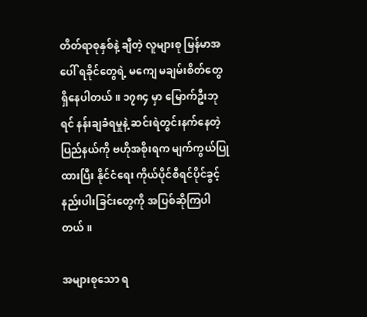တိတ်ရာစုနှစ်နဲ့ ချီတဲ့ လူများစု မြန်မာအပေါ် ရခိုင်တွေရဲ့ မကျေ မချမ်းစိတ်တွေ ရှိနေပါတယ်။ ၁၇၈၄ မှာ မြောက်ဦးဘုရင် နန်းချခံရမှုနဲ့ ဆင်းရဲတွင်းနက်နေတဲ့ ပြည်နယ်ကို ဗဟိုအစိုးရက မျက်ကွယ်ပြုထားပြီး နိုင်ငံရေး ကိုယ်ပိုင်စီရင်ပိုင်ခွင့် နည်းပါးခြင်းတွေကို အပြစ်ဆိုကြပါတယ်။

အများစုသော ရ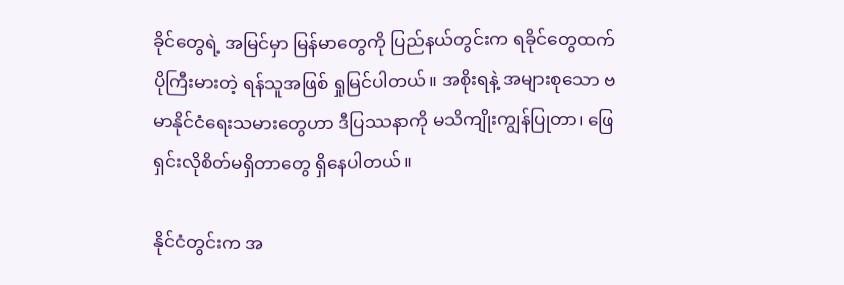ခိုင်တွေရဲ့ အမြင်မှာ မြန်မာတွေကို ပြည်နယ်တွင်းက ရခိုင်တွေထက် ပိုကြီးမားတဲ့ ရန်သူအဖြစ် ရှုမြင်ပါတယ်။ အစိုးရနဲ့ အများစုသော ဗမာနိုင်ငံရေးသမားတွေဟာ ဒီပြဿနာကို မသိကျိုးကျွန်ပြုတာ၊ ဖြေရှင်းလိုစိတ်မရှိတာတွေ ရှိနေပါတယ်။

နိုင်ငံတွင်းက အ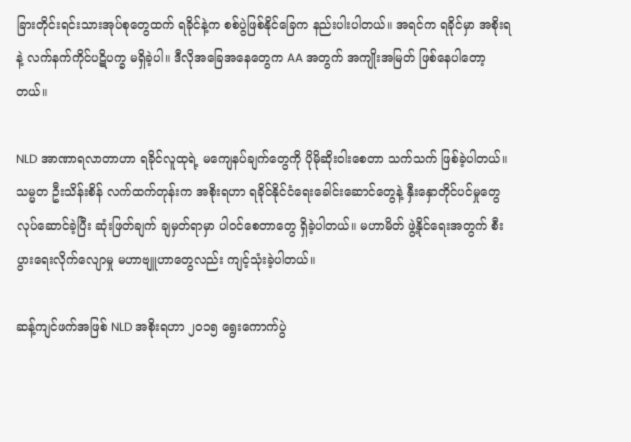ခြားတိုင်းရင်းသားအုပ်စုတွေထက် ရခိုင်နဲ့က စစ်ပွဲဖြစ်နိုင်ခြေက နည်းပါးပါတယ်။ အရင်က ရခိုင်မှာ အစိုးရနဲ့ လက်နက်ကိုင်ပဋိပက္ခ မရှိခဲ့ပါ။ ဒီလိုအခြေအနေတွေက AA အတွက် အကျိုးအမြတ် ဖြစ်နေပါတော့တယ်။

NLD အာဏာရလာတာဟာ ရခိုင်လူထုရဲ့ မကျေနပ်ချက်တွေကို ပိုမိုဆိုးဝါးစေတာ သက်သက် ဖြစ်ခဲ့ပါတယ်။ သမ္မတ ဦးသိန်းစိန် လက်ထက်တုန်းက အစိုးရဟာ ရခိုင်နိုင်ငံရေးခေါင်းဆောင်တွေနဲ့ နှီးနှောတိုင်ပင်မှုတွေ လုပ်ဆောင်ခဲ့ပြီး ဆုံးဖြတ်ချက် ချမှတ်ရာမှာ ပါဝင်စေတာတွေ ရှိခဲ့ပါတယ်။ မဟာမိတ် ဖွဲ့နိုင်ရေးအတွက် စီးပွားရေးလိုက်လျောမှု မဟာဗျူဟာတွေလည်း ကျင့်သုံးခဲ့ပါတယ်။

ဆန့်ကျင်ဖက်အဖြစ် NLD အစိုးရဟာ ၂၀၁၅ ရွေးကောက်ပွဲ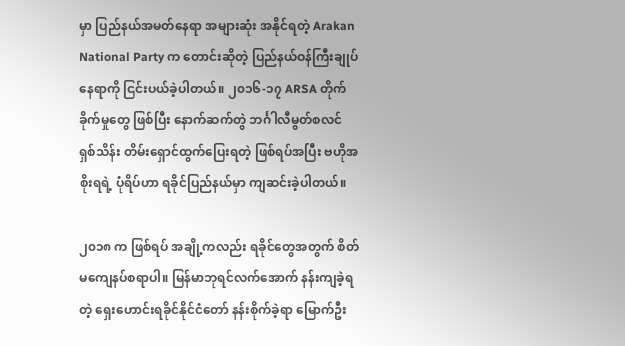မှာ ပြည်နယ်အမတ်နေရာ အများဆုံး အနိုင်ရတဲ့ Arakan National Party က တောင်းဆိုတဲ့ ပြည်နယ်ဝန်ကြီးချုပ်နေရာကို ငြင်းပယ်ခဲ့ပါတယ်။ ၂၀၁၆-၁၇ ARSA တိုက်ခိုက်မှုတွေ ဖြစ်ပြီး နောက်ဆက်တွဲ ဘင်္ဂါလီမွတ်စလင် ရှစ်သိန်း တိမ်းရှောင်ထွက်ပြေးရတဲ့ ဖြစ်ရပ်အပြီး ဗဟိုအစိုးရရဲ့ ပုံရိပ်ဟာ ရခိုင်ပြည်နယ်မှာ ကျဆင်းခဲ့ပါတယ်။

၂၀၁၈ က ဖြစ်ရပ် အချို့ကလည်း ရခိုင်တွေအတွက် စိတ်မကျေနပ်စရာပါ။ မြန်မာဘုရင်လက်အောက် နန်းကျခဲ့ရတဲ့ ရှေးဟောင်းရခိုင်နိုင်ငံတော် နန်းစိုက်ခဲ့ရာ မြောက်ဦး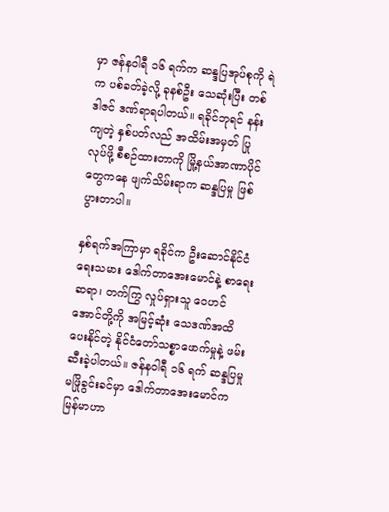မှာ ဇန်နဝါရီ ၁၆ ရက်က ဆန္ဒပြအုပ်စုကို ရဲက ပစ်ခတ်ခဲ့လို့ ခုနစ်ဦး သေဆုံးပြီး တစ်ဒါဇင် ဒဏ်ရာရပါတယ်။ ရခိုင်ဘုရင် နန်းကျတဲ့ နှစ်ပတ်လည် အထိမ်းအမှတ် ပြုလုပ်ဖို့ စီစဉ်ထားတာကို မြို့နယ်အာဏာပိုင်တွေကနေ ဖျက်သိမ်းရာက ဆန္ဒပြမှု ဖြစ်ပွားတာပါ။

နှစ်ရက်အကြာမှာ ရခိုင်က ဦးဆောင်နိုင်ငံရေးသမား ဒေါက်တာအေးမောင်နဲ့ စာရေးဆရာ၊ တက်ကြွ လှုပ်ရှားသူ ဝေဟင်အောင်တို့ကို အမြင့်ဆုံး သေဒဏ်အထိ ပေးနိုင်တဲ့ နိုင်ငံတော်သစ္စာဖောက်မှုနဲ့ ဖမ်းဆီးခဲ့ပါတယ်။ ဇန်နဝါရီ ၁၆ ရက် ဆန္ဒပြမှု မဖြိုခွင်းခင်မှာ ဒေါက်တာအေးမောင်က မြန်မာဟာ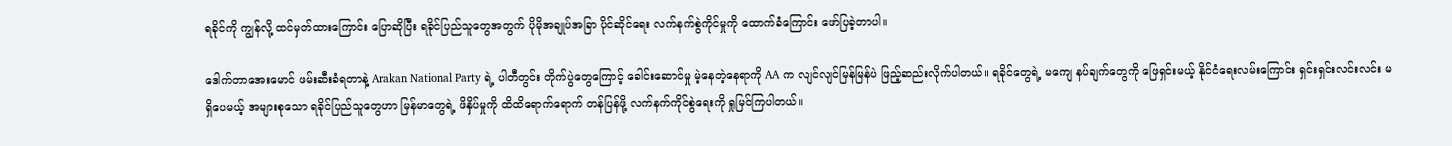ရခိုင်ကို ကျွန်လို့ ထင်မှတ်ထားကြောင်း ပြောဆိုပြီး ရခိုင်ပြည်သူတွေအတွက် ပိုမိုအချုပ်အခြာ ပိုင်ဆိုင်ရေး လက်နက်စွဲကိုင်မှုကို ထောက်ခံကြောင်း ဖော်ပြခဲ့တာပါ။

ဒေါက်တာအေးမောင် ဖမ်းဆီးခံရတာနဲ့ Arakan National Party ရဲ့ ပါတီတွင်း တိုက်ပွဲတွေကြောင့် ခေါင်းဆောင်မှု မဲ့နေတဲ့နေရာကို AA က လျင်လျင်မြန်မြန်ပဲ ဖြည့်ဆည်းလိုက်ပါတယ်။ ရခိုင်တွေရဲ့ မကျေ နပ်ချက်တွေကို ဖြေရှင်းမယ့် နိုင်ငံရေးလမ်းကြောင်း ရှင်းရှင်းလင်းလင်း မရှိပေမယ့် အများစုသော ရခိုင်ပြည်သူတွေဟာ မြန်မာတွေရဲ့ ဖိနှိပ်မှုကို ထိထိရောက်ရောက် တန်ပြန်ဖို့ လက်နက်ကိုင်စွဲရေးကို ရှုမြင်ကြပါတယ်။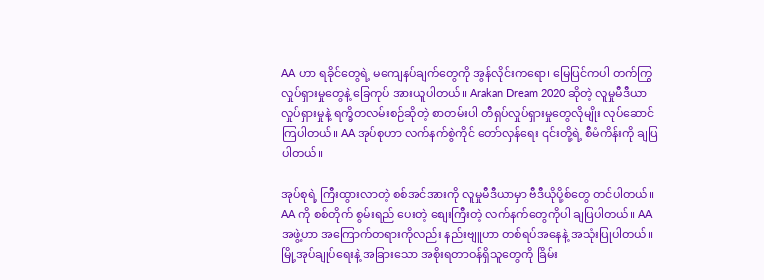AA ဟာ ရခိုင်တွေရဲ့ မကျေနပ်ချက်တွေကို အွန်လိုင်းကရော၊ မြေပြင်ကပါ တက်ကြွလှုပ်ရှားမှုတွေနဲ့ ခြေကုပ် အားယူပါတယ်။ Arakan Dream 2020 ဆိုတဲ့ လူမှုမီဒီယာ လှုပ်ရှားမှုနဲ့ ရက္ခိတလမ်းစဉ်ဆိုတဲ့ စာတမ်းပါ တီရှပ်လှုပ်ရှားမှုတွေလိုမျိုး လုပ်ဆောင်ကြပါတယ်။ AA အုပ်စုဟာ လက်နက်စွဲကိုင် တော်လှန်ရေး ၎င်းတို့ရဲ့ စီမံကိန်းကို ချပြပါတယ်။

အုပ်စုရဲ့ ကြီးထွားလာတဲ့ စစ်အင်အားကို လူမှုမီဒီယာမှာ ဗီဒီယိုပို့စ်တွေ တင်ပါတယ်။ AA ကို စစ်တိုက် စွမ်းရည် ပေးတဲ့ စျေးကြီးတဲ့ လက်နက်တွေကိုပါ ချပြပါတယ်။ AA အဖွဲ့ဟာ အကြောက်တရားကိုလည်း နည်းဗျူဟာ တစ်ရပ်အနေနဲ့ အသုံးပြုပါတယ်။ မြို့အုပ်ချုပ်ရေးနဲ့ အခြားသော အစိုးရတာဝန်ရှိသူတွေကို ခြိမ်း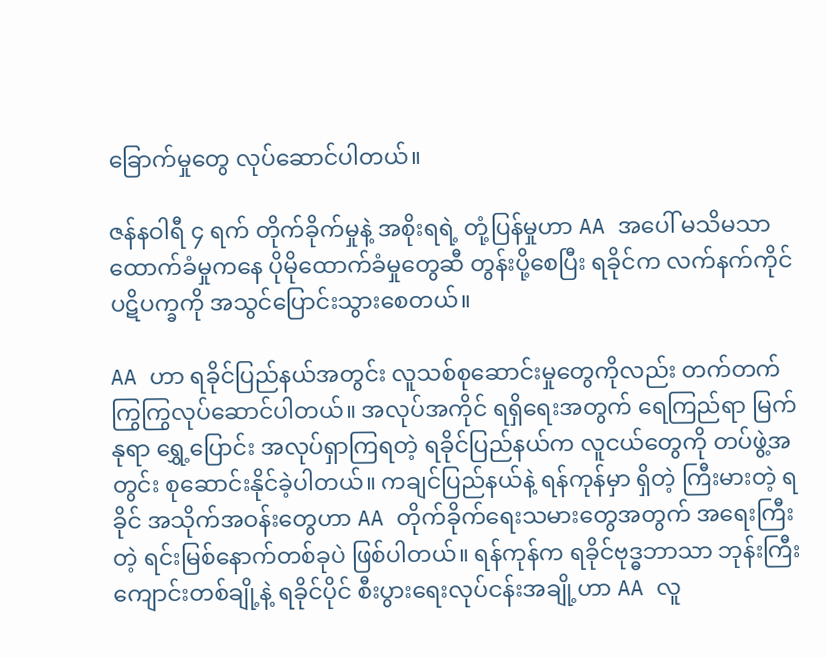ခြောက်မှုတွေ လုပ်ဆောင်ပါတယ်။

ဇန်နဝါရီ ၄ ရက် တိုက်ခိုက်မှုနဲ့ အစိုးရရဲ့ တုံ့ပြန်မှုဟာ AA အပေါ် မသိမသာ ထောက်ခံမှုကနေ ပိုမိုထောက်ခံမှုတွေဆီ တွန်းပို့စေပြီး ရခိုင်က လက်နက်ကိုင်ပဋိပက္ခကို အသွင်ပြောင်းသွားစေတယ်။

AA ဟာ ရခိုင်ပြည်နယ်အတွင်း လူသစ်စုဆောင်းမှုတွေကိုလည်း တက်တက်ကြွကြွလုပ်ဆောင်ပါတယ်။ အလုပ်အကိုင် ရရှိရေးအတွက် ရေကြည်ရာ မြက်နုရာ ရွှေ့ပြောင်း အလုပ်ရှာကြရတဲ့ ရခိုင်ပြည်နယ်က လူငယ်တွေကို တပ်ဖွဲ့အတွင်း စုဆောင်းနိုင်ခဲ့ပါတယ်။ ကချင်ပြည်နယ်နဲ့ ရန်ကုန်မှာ ရှိတဲ့ ကြီးမားတဲ့ ရခိုင် အသိုက်အဝန်းတွေဟာ AA တိုက်ခိုက်ရေးသမားတွေအတွက် အရေးကြီးတဲ့ ရင်းမြစ်နောက်တစ်ခုပဲ ဖြစ်ပါတယ်။ ရန်ကုန်က ရခိုင်ဗုဒ္ဓဘာသာ ဘုန်းကြီးကျောင်းတစ်ချို့နဲ့ ရခိုင်ပိုင် စီးပွားရေးလုပ်ငန်းအချို့ဟာ AA လူ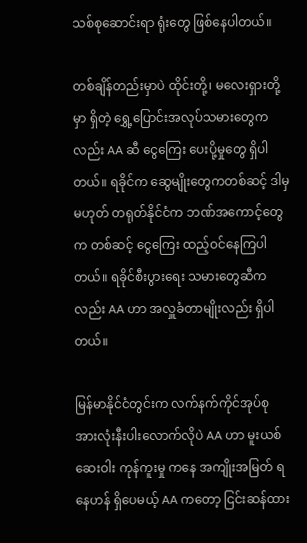သစ်စုဆောင်းရာ ရုံးတွေ ဖြစ်နေပါတယ်။

တစ်ချိန်တည်းမှာပဲ ထိုင်းတို့၊ မလေးရှားတို့မှာ ရှိတဲ့ ရွှေ့ပြောင်းအလုပ်သမားတွေကလည်း AA ဆီ ငွေကြေး ပေးပို့မှုတွေ ရှိပါတယ်။ ရခိုင်က ဆွေမျိုးတွေကတစ်ဆင့် ဒါမှမဟုတ် တရုတ်နိုင်ငံက ဘဏ်အကောင့်တွေက တစ်ဆင့် ငွေကြေး ထည့်ဝင်နေကြပါတယ်။ ရခိုင်စီးပွားရေး သမားတွေဆီကလည်း AA ဟာ အလှူခံတာမျိုးလည်း ရှိပါတယ်။

မြန်မာနိုင်ငံတွင်းက လက်နက်ကိုင်အုပ်စု အားလုံးနီးပါးလောက်လိုပဲ AA ဟာ မူးယစ်ဆေးဝါး ကုန်ကူးမှု ကနေ အကျိုးအမြတ် ရနေဟန် ရှိပေမယ့် AA ကတော့ ငြင်းဆန်ထား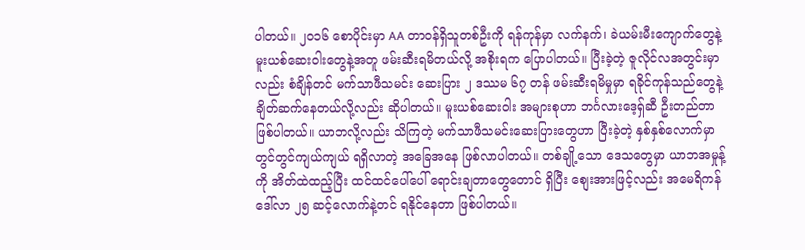ပါတယ်။ ၂၀၁၆ စောပိုင်းမှာ AA တာဝန်ရှိသူတစ်ဦးကို ရန်ကုန်မှာ လက်နက်၊ ခဲယမ်းမီးကျောက်တွေနဲ့ မူးယစ်ဆေးဝါးတွေနဲ့အတူ ဖမ်းဆီးရမိတယ်လို့ အစိုးရက ပြောပါတယ်။ ပြီးခဲ့တဲ့ ဇူလိုင်လအတွင်းမှာလည်း စံချိန်တင် မက်သာဖီသမင်း ဆေးပြား ၂ ဒဿမ ၆၇ တန် ဖမ်းဆီးရမိမှုမှာ ရခိုင်ကုန်သည်တွေနဲ့ ချိတ်ဆက်နေတယ်လို့လည်း ဆိုပါတယ်။ မူးယစ်ဆေးဝါး အများစုဟာ ဘင်္ဂလားဒေ့ရှ်ဆီ ဦးတည်တာ ဖြစ်ပါတယ်။ ယာဘလို့လည်း သိကြတဲ့ မက်သာဖီသမင်းဆေးပြားတွေဟာ ပြီးခဲ့တဲ့ နှစ်နှစ်လောက်မှာ တွင်တွင်ကျယ်ကျယ် ရရှိလာတဲ့ အခြေအနေ ဖြစ်လာပါတယ်။ တစ်ချို့သော ဒေသတွေမှာ ယာဘအမှုန့်ကို အိတ်ထဲထည့်ပြီး ထင်ထင်ပေါ်ပေါ် ရောင်းချတာတွေတောင် ရှိပြီး စျေးအားဖြင့်လည်း အမေရိကန်ဒေါ်လာ ၂၅ ဆင့်လောက်နဲ့တင် ရနိုင်နေတာ ဖြစ်ပါတယ်။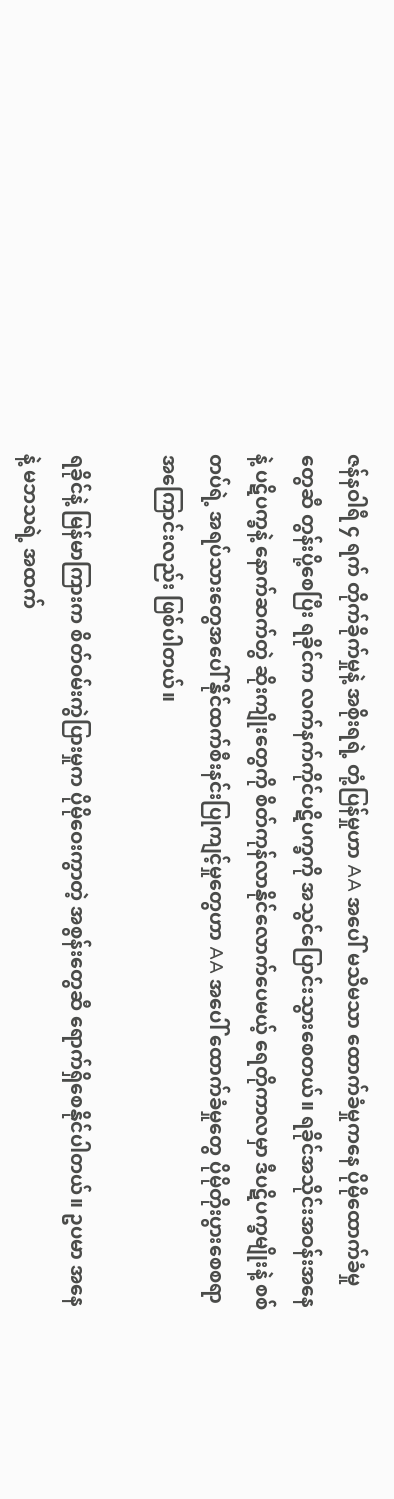ဇန်နဝါရီ ၄ ရက် တိုက်ခိုက်မှုနဲ့ အစိုးရရဲ့ တုံ့ပြန်မှုဟာ AA အပေါ် မသိမသာ ထောက်ခံမှုကနေ ပိုမိုထောက်ခံမှုတွေဆီ တွန်းပို့စေပြီး ရခိုင်က လက်နက်ကိုင်ပဋိပက္ခကို အသွင်ပြောင်းသွားစေတယ်။ ရခိုင်အသိုင်းအဝန်းအနေနဲ့ ပဋိပက္ခနဲ့ နောက်ဆက်တွဲ ဆိုးကျိုးတွေကို စိတ်ကုန်လာနိုင်လောက်ပေမယ့် ရေတိုကာလမှာ ဒီပဋိပက္ခမျိုးနဲ့ စစ်တပ်ရဲ့ အရပ်သားတွေအပေါ် နိုင်ထက်စီးနင်းပြုကျင့်မှုတွေဟာ AA အပေါ် ထောက်ခံမှုတွေ ပိုမိုတိုးပွားစေစရာ အကြောင်းလည်း ဖြစ်ပါတယ်။

ရခိုင်နဲ့ မြန်မာကြားက စိတ်ဝမ်းကွဲပြားမှုက ပိုမိုဝေးကွာတဲ့ အစွန်းတွေဆီ ရောက်ရှိစေနိုင်ပါတယ်။ ဥပမာ အနေနဲ့ မဘသရဲ့ အထက်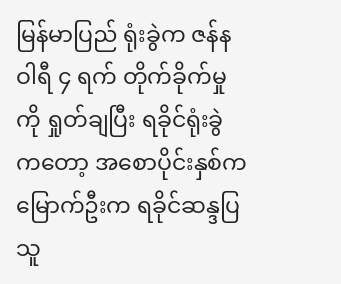မြန်မာပြည် ရုံးခွဲက ဇန်နဝါရီ ၄ ရက် တိုက်ခိုက်မှုကို ရှုတ်ချပြီး ရခိုင်ရုံးခွဲကတော့ အစောပိုင်းနှစ်က မြောက်ဦးက ရခိုင်ဆန္ဒပြသူ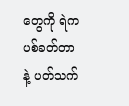တွေကို ရဲက ပစ်ခတ်တာနဲ့ ပတ်သက်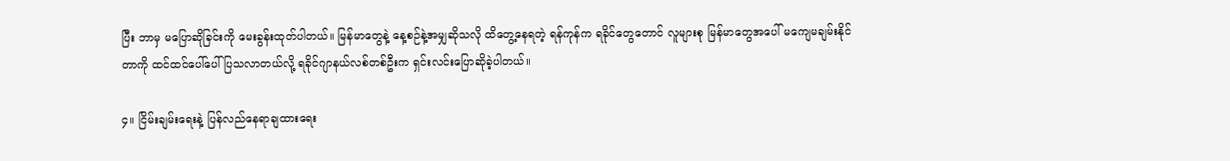ပြီး ဘာမှ မပြောဆိုခြင်းကို မေးခွန်းထုတ်ပါတယ်။ မြန်မာတွေနဲ့ နေ့စဉ်နဲ့အမျှဆိုသလို ထိတွေ့နေရတဲ့ ရန်ကုန်က ရခိုင်တွေတောင် လူများစု မြန်မာတွေအပေါ် မကျေမချမ်းနိုင်တာကို ထင်ထင်ပေါ်ပေါ် ပြသလာတယ်လို့ ရခိုင်ဂျာနယ်လစ်တစ်ဦးက ရှင်းလင်းပြောဆိုခဲ့ပါတယ်။

၄။ ငြိမ်းချမ်းရေးနဲ့ ပြန်လည်နေရာချထားရေး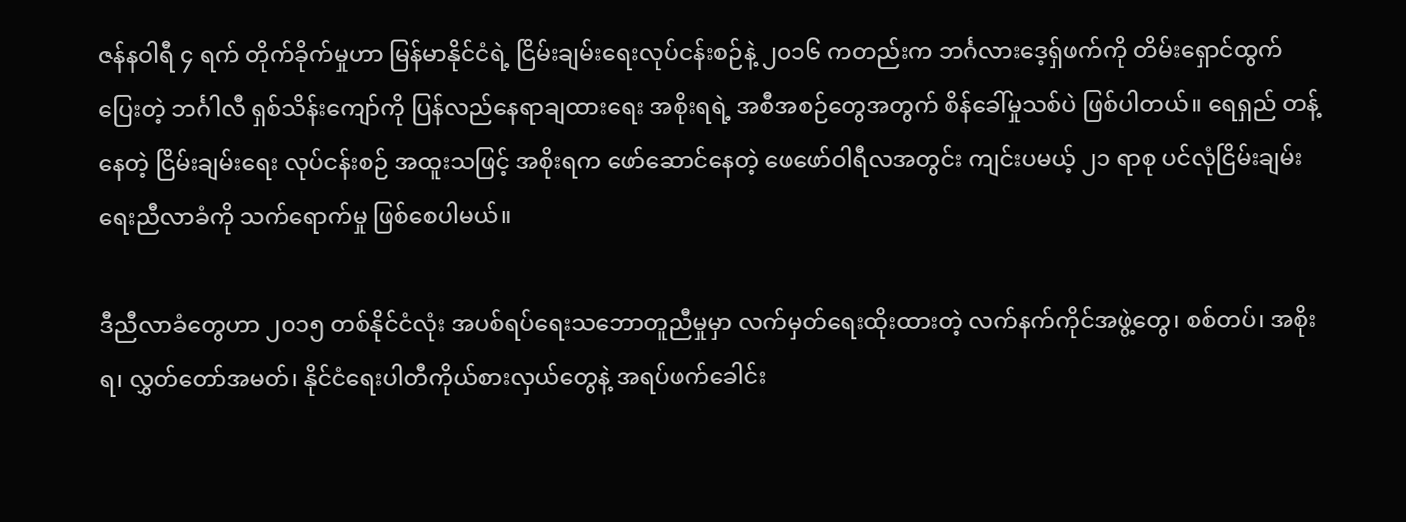ဇန်နဝါရီ ၄ ရက် တိုက်ခိုက်မှုဟာ မြန်မာနိုင်ငံရဲ့ ငြိမ်းချမ်းရေးလုပ်ငန်းစဉ်နဲ့ ၂၀၁၆ ကတည်းက ဘင်္ဂလားဒေ့ရှ်ဖက်ကို တိမ်းရှောင်ထွက်ပြေးတဲ့ ဘင်္ဂါလီ ရှစ်သိန်းကျော်ကို ပြန်လည်နေရာချထားရေး အစိုးရရဲ့ အစီအစဉ်တွေအတွက် စိန်ခေါ်မှုသစ်ပဲ ဖြစ်ပါတယ်။ ရေရှည် တန့်နေတဲ့ ငြိမ်းချမ်းရေး လုပ်ငန်းစဉ် အထူးသဖြင့် အစိုးရက ဖော်ဆောင်နေတဲ့ ဖေဖော်ဝါရီလအတွင်း ကျင်းပမယ့် ၂၁ ရာစု ပင်လုံငြိမ်းချမ်းရေးညီလာခံကို သက်ရောက်မှု ဖြစ်စေပါမယ်။

ဒီညီလာခံတွေဟာ ၂၀၁၅ တစ်နိုင်ငံလုံး အပစ်ရပ်ရေးသဘောတူညီမှုမှာ လက်မှတ်ရေးထိုးထားတဲ့ လက်နက်ကိုင်အဖွဲ့တွေ၊ စစ်တပ်၊ အစိုးရ၊ လွှတ်တော်အမတ်၊ နိုင်ငံရေးပါတီကိုယ်စားလှယ်တွေနဲ့ အရပ်ဖက်ခေါင်း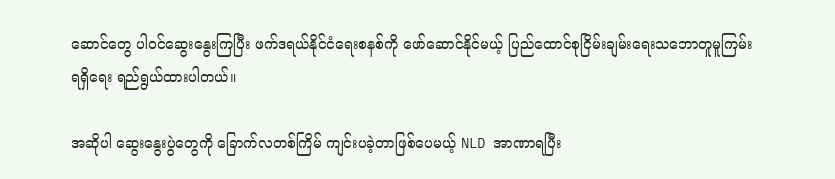ဆောင်တွေ ပါဝင်ဆွေးနွေးကြပြီး ဖက်ဒရယ်နိုင်ငံရေးစနစ်ကို ဖော်ဆောင်နိုင်မယ့် ပြည်ထောင်စုငြိမ်းချမ်းရေးသဘောတူမူကြမ်း ရရှိရေး ရည်ရွယ်ထားပါတယ်။

အဆိုပါ ဆွေးနွေးပွဲတွေကို ခြောက်လတစ်ကြိမ် ကျင်းပခဲ့တာဖြစ်ပေမယ့် NLD အာဏာရပြီး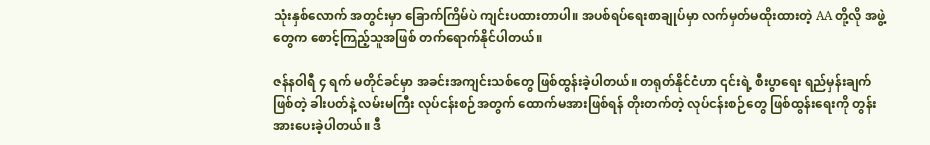သုံးနှစ်လောက် အတွင်းမှာ ခြောက်ကြိမ်ပဲ ကျင်းပထားတာပါ။ အပစ်ရပ်ရေးစာချုပ်မှာ လက်မှတ်မထိုးထားတဲ့ AA တို့လို အဖွဲ့တွေက စောင့်ကြည့်သူအဖြစ် တက်ရောက်နိုင်ပါတယ်။

ဇန်နဝါရီ ၄ ရက် မတိုင်ခင်မှာ အခင်းအကျင်းသစ်တွေ ဖြစ်ထွန်းခဲ့ပါတယ်။ တရုတ်နိုင်ငံဟာ ၎င်းရဲ့ စီးပွာရေး ရည်မှန်းချက်ဖြစ်တဲ့ ခါးပတ်နဲ့ လမ်းမကြီး လုပ်ငန်းစဉ်အတွက် ထောက်မအားဖြစ်ရန် တိုးတက်တဲ့ လုပ်ငန်းစဉ်တွေ ဖြစ်ထွန်းရေးကို တွန်းအားပေးခဲ့ပါတယ်။ ဒီ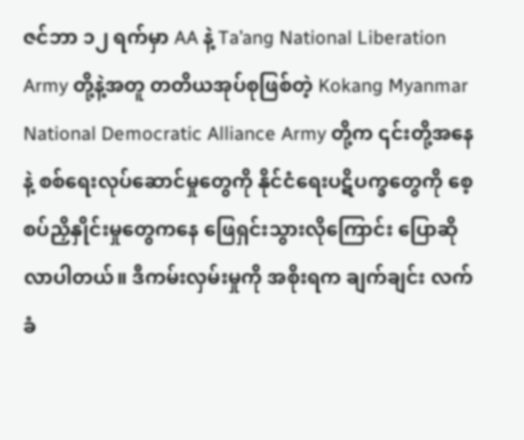ဇင်ဘာ ၁၂ ရက်မှာ AA နဲ့ Ta’ang National Liberation Army တို့နဲ့အတူ တတိယအုပ်စုဖြစ်တဲ့ Kokang Myanmar National Democratic Alliance Army တို့က ၎င်းတို့အနေနဲ့ စစ်ရေးလုပ်ဆောင်မှုတွေကို နိုင်ငံရေးပဋိပက္ခတွေကို စေ့စပ်ညှိနှိုင်းမှုတွေကနေ ဖြေရှင်းသွားလိုကြောင်း ပြောဆိုလာပါတယ်။ ဒီကမ်းလှမ်းမှုကို အစိုးရက ချက်ချင်း လက်ခံ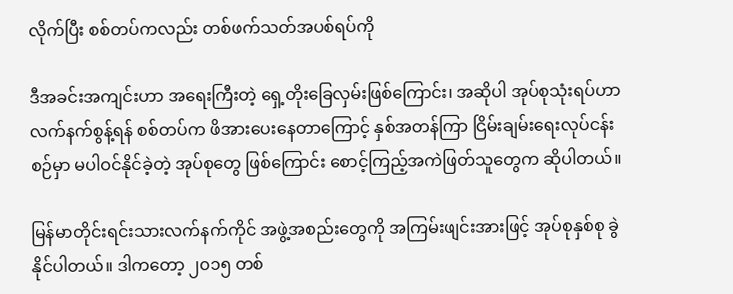လိုက်ပြီး စစ်တပ်ကလည်း တစ်ဖက်သတ်အပစ်ရပ်ကို

ဒီအခင်းအကျင်းဟာ အရေးကြီးတဲ့ ရှေ့တိုးခြေလှမ်းဖြစ်ကြောင်း၊ အဆိုပါ အုပ်စုသုံးရပ်ဟာ လက်နက်စွန့်ရန် စစ်တပ်က ဖိအားပေးနေတာကြောင့် နှစ်အတန်ကြာ ငြိမ်းချမ်းရေးလုပ်ငန်းစဉ်မှာ မပါဝင်နိုင်ခဲ့တဲ့ အုပ်စုတွေ ဖြစ်ကြောင်း စောင့်ကြည့်အကဲဖြတ်သူတွေက ဆိုပါတယ်။

မြန်မာတိုင်းရင်းသားလက်နက်ကိုင် အဖွဲ့အစည်းတွေကို အကြမ်းဖျင်းအားဖြင့် အုပ်စုနှစ်စု ခွဲနိုင်ပါတယ်။ ဒါကတော့ ၂၀၁၅ တစ်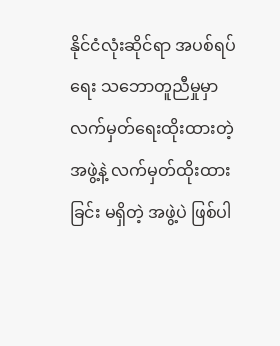နိုင်ငံလုံးဆိုင်ရာ အပစ်ရပ်ရေး သဘောတူညီမှုမှာ လက်မှတ်ရေးထိုးထားတဲ့ အဖွဲ့နဲ့ လက်မှတ်ထိုးထားခြင်း မရှိတဲ့ အဖွဲ့ပဲ ဖြစ်ပါ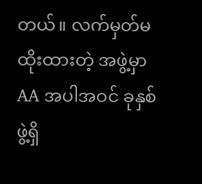တယ်။ လက်မှတ်မထိုးထားတဲ့ အဖွဲ့မှာ AA အပါအဝင် ခုနှစ်ဖွဲ့ရှိ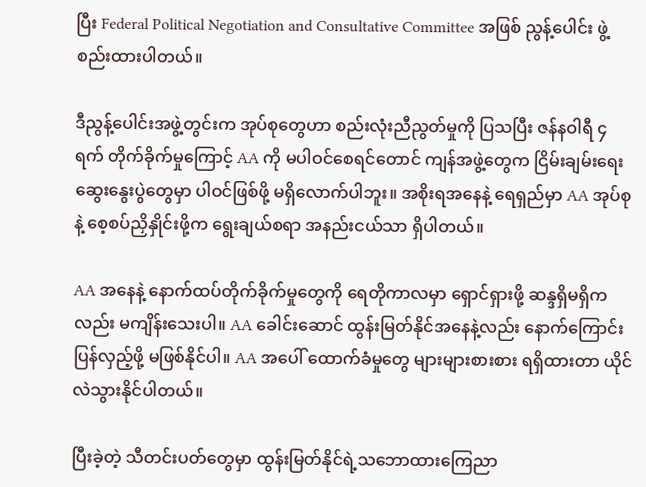ပြီး Federal Political Negotiation and Consultative Committee အဖြစ် ညွန့်ပေါင်း ဖွဲ့စည်းထားပါတယ်။

ဒီညွန့်ပေါင်းအဖွဲ့တွင်းက အုပ်စုတွေဟာ စည်းလုံးညီညွတ်မှုကို ပြသပြီး ဇန်နဝါရီ ၄ ရက် တိုက်ခိုက်မှုကြောင့် AA ကို မပါဝင်စေရင်တောင် ကျန်အဖွဲ့တွေက ငြိမ်းချမ်းရေးဆွေးနွေးပွဲတွေမှာ ပါဝင်ဖြစ်ဖို့ မရှိလောက်ပါဘူး။ အစိုးရအနေနဲ့ ရေရှည်မှာ AA အုပ်စုနဲ့ စေ့စပ်ညှိနှိုင်းဖို့က ရွေးချယ်စရာ အနည်းငယ်သာ ရှိပါတယ်။

AA အနေနဲ့ နောက်ထပ်တိုက်ခိုက်မှုတွေကို ရေတိုကာလမှာ ရှောင်ရှားဖို့ ဆန္ဒရှိမရှိကလည်း မကျိန်းသေးပါ။ AA ခေါင်းဆောင် ထွန်းမြတ်နိုင်အနေနဲ့လည်း နောက်ကြောင်းပြန်လှည့်ဖို့ မဖြစ်နိုင်ပါ။ AA အပေါ် ထောက်ခံမှုတွေ များများစားစား ရရှိထားတာ ယိုင်လဲသွားနိုင်ပါတယ်။

ပြီးခဲ့တဲ့ သီတင်းပတ်တွေမှာ ထွန်းမြတ်နိုင်ရဲ့သဘောထားကြေညာ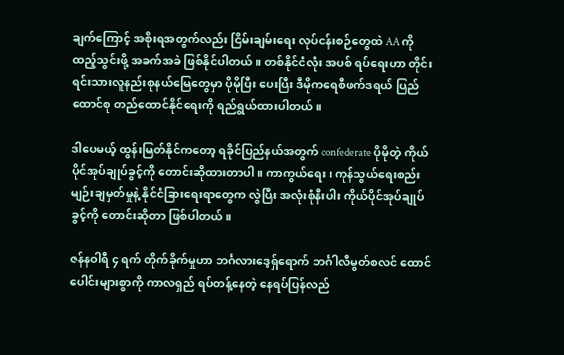ချက်ကြောင့် အစိုးရအတွက်လည်း ငြိမ်းချမ်းရေး လုပ်ငန်းစဉ်တွေထဲ AA ကို ထည့်သွင်းဖို့ အခက်အခဲ ဖြစ်နိုင်ပါတယ်။ တစ်နိုင်ငံလုံး အပစ် ရပ်ရေးဟာ တိုင်းရင်းသားလူနည်းစုနယ်မြေတွေမှာ ပိုမိုပြီး ပေးပြီး ဒီမိုကရေစီဖက်ဒရယ် ပြည်ထောင်စု တည်ထောင်နိုင်ရေးကို ရည်ရွယ်ထားပါတယ်။

ဒါပေမယ့် ထွန်းမြတ်နိုင်ကတော့ ရခိုင်ပြည်နယ်အတွက် confederate ပိုမိုတဲ့ ကိုယ်ပိုင်အုပ်ချုပ်ခွင့်ကို တောင်းဆိုထားတာပါ။ ကာကွယ်ရေး၊ ကုန်သွယ်ရေးစည်းမျဉ်းချမှတ်မှုနဲ့ နိုင်ငံခြားရေးရာတွေက လွဲပြီး အလုံးစုံနီးပါး ကိုယ်ပိုင်အုပ်ချုပ်ခွင့်ကို တောင်းဆိုတာ ဖြစ်ပါတယ်။

ဇန်နဝါရီ ၄ ရက် တိုက်ခိုက်မှုဟာ ဘင်္ဂလားဒေ့ရှ်ရောက် ဘင်္ဂါလီမွတ်စလင် ထောင်ပေါင်းများစွာကို ကာလရှည် ရပ်တန့်နေတဲ့ နေရပ်ပြန်လည်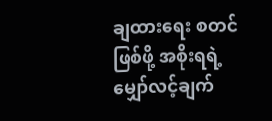ချထားရေး စတင်ဖြစ်ဖို့ အစိုးရရဲ့ မျှော်လင့်ချက်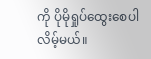ကို ပိုမိုရှုပ်ထွေးစေပါလိမ့်မယ်။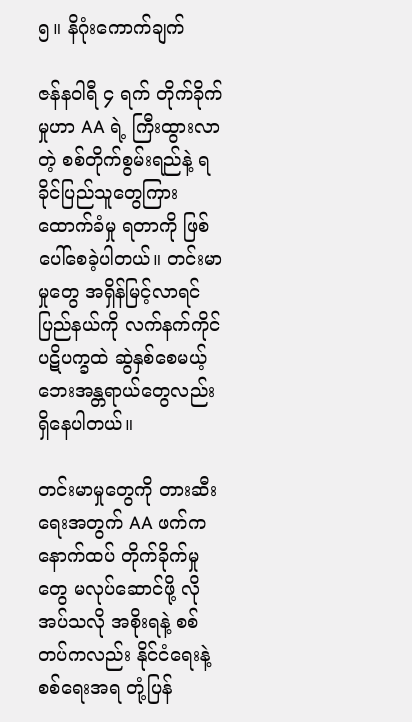၅။ နိဂုံးကောက်ချက်

ဇန်နဝါရီ ၄ ရက် တိုက်ခိုက်မှုဟာ AA ရဲ့ ကြီးထွားလာတဲ့ စစ်တိုက်စွမ်းရည်နဲ့ ရခိုင်ပြည်သူတွေကြား ထောက်ခံမှု ရတာကို ဖြစ်ပေါ်စေခဲ့ပါတယ်။ တင်းမာမှုတွေ အရှိန်မြင့်လာရင် ပြည်နယ်ကို လက်နက်ကိုင်ပဋိပက္ခထဲ ဆွဲနှစ်စေမယ့် ဘေးအန္တရာယ်တွေလည်း ရှိနေပါတယ်။

တင်းမာမှုတွေကို တားဆီးရေးအတွက် AA ဖက်က နောက်ထပ် တိုက်ခိုက်မှုတွေ မလုပ်ဆောင်ဖို့ လိုအပ်သလို အစိုးရနဲ့ စစ်တပ်ကလည်း နိုင်ငံရေးနဲ့ စစ်ရေးအရ တုံ့ပြန်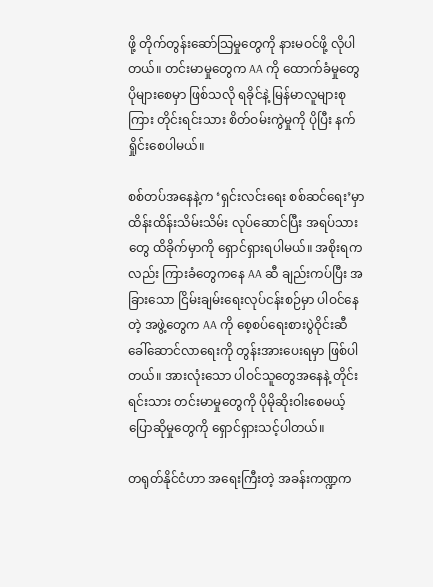ဖို့ တိုက်တွန်းဆော်သြမှုတွေကို နားမဝင်ဖို့ လိုပါတယ်။ တင်းမာမှုတွေက AA ကို ထောက်ခံမှုတွေ ပိုများစေမှာ ဖြစ်သလို ရခိုင်နဲ့ မြန်မာလူများစုကြား တိုင်းရင်းသား စိတ်ဝမ်းကွဲမှုကို ပိုပြီး နက်ရှိုင်းစေပါမယ်။

စစ်တပ်အနေနဲ့က ‘ရှင်းလင်းရေး စစ်ဆင်ရေး’မှာ ထိန်းထိန်းသိမ်းသိမ်း လုပ်ဆောင်ပြီး အရပ်သားတွေ ထိခိုက်မှာကို ရှောင်ရှားရပါမယ်။ အစိုးရကလည်း ကြားခံတွေကနေ AA ဆီ ချည်းကပ်ပြီး အခြားသော ငြိမ်းချမ်းရေးလုပ်ငန်းစဉ်မှာ ပါဝင်နေတဲ့ အဖွဲ့တွေက AA ကို စေ့စပ်ရေးစားပွဲဝိုင်းဆီ ခေါ်ဆောင်လာရေးကို တွန်းအားပေးရမှာ ဖြစ်ပါတယ်။ အားလုံးသော ပါဝင်သူတွေအနေနဲ့ တိုင်းရင်းသား တင်းမာမှုတွေကို ပိုမိုဆိုးဝါးစေမယ့် ပြောဆိုမှုတွေကို ရှောင်ရှားသင့်ပါတယ်။

တရုတ်နိုင်ငံဟာ အရေးကြီးတဲ့ အခန်းကဏ္ဍက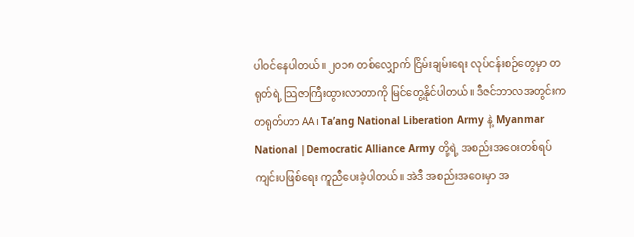ပါဝင်နေပါတယ်။ ၂၀၁၈ တစ်လျှောက် ငြိမ်းချမ်းရေး လုပ်ငန်းစဉ်တွေမှာ တရုတ်ရဲ့ သြဇာကြီးထွားလာတာကို မြင်တွေ့နိုင်ပါတယ်။ ဒီဇင်ဘာလအတွင်းက တရုတ်ဟာ AA၊ Ta’ang National Liberation Army နဲ့ Myanmar National |Democratic Alliance Army တို့ရဲ့ အစည်းအဝေးတစ်ရပ် ကျင်းပဖြစ်ရေး ကူညီပေးခဲ့ပါတယ်။ အဲဒီ အစည်းအဝေးမှာ အ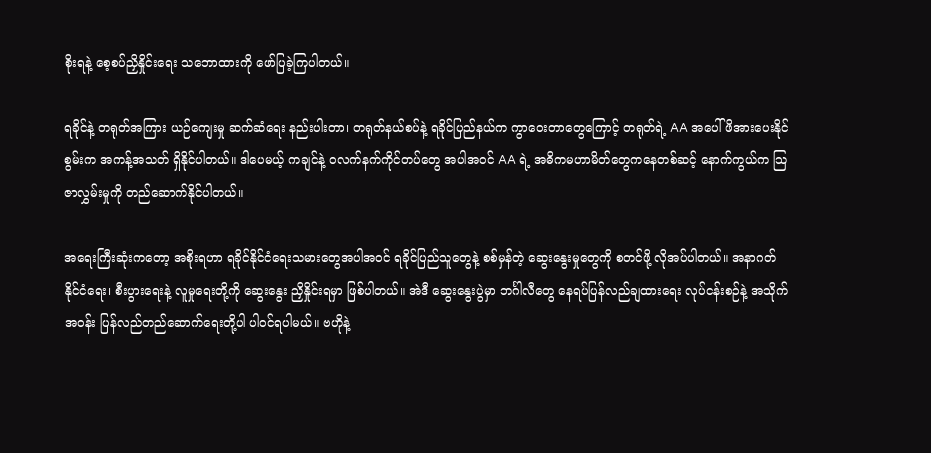စိုးရနဲ့ စေ့စပ်ညှိနှိုင်းရေး သဘောထားကို ဖော်ပြခဲ့ကြပါတယ်။

ရခိုင်နဲ့ တရုတ်အကြား ယဉ်ကျေးမှု ဆက်ဆံရေး နည်းပါးတာ၊ တရုတ်နယ်စပ်နဲ့ ရခိုင်ပြည်နယ်က ကွာဝေးတာတွေကြောင့် တရုတ်ရဲ့ AA အပေါ် ဖိအားပေးနိုင်စွမ်းက အကန့်အသတ် ရှိနိုင်ပါတယ်။ ဒါပေမယ့် ကချင်နဲ့ ဝလက်နက်ကိုင်တပ်တွေ အပါအဝင် AA ရဲ့ အဓိကမဟာမိတ်တွေကနေတစ်ဆင့် နောက်ကွယ်က သြဇာလွှမ်းမှုကို တည်ဆောက်နိုင်ပါတယ်။

အရေးကြီးဆုံးကတော့ အစိုးရဟာ ရခိုင်နိုင်ငံရေးသမားတွေအပါအဝင် ရခိုင်ပြည်သူတွေနဲ့ စစ်မှန်တဲ့ ဆွေးနွေးမှုတွေကို စတင်ဖို့ လိုအပ်ပါတယ်။ အနာဂတ် နိုင်ငံရေး၊ စီးပွားရေးနဲ့ လူမှုရေးတို့ကို ဆွေးနွေး ညှိနှိုင်းရမှာ ဖြစ်ပါတယ်။ အဲဒီ ဆွေးနွေးပွဲမှာ ဘင်္ဂါလီတွေ နေရပ်ပြန်လည်ချထားရေး လုပ်ငန်းစဉ်နဲ့ အသိုက်အဝန်း ပြန်လည်တည်ဆောက်ရေးတို့ပါ ပါဝင်ရပါမယ်။ ဗဟိုနဲ့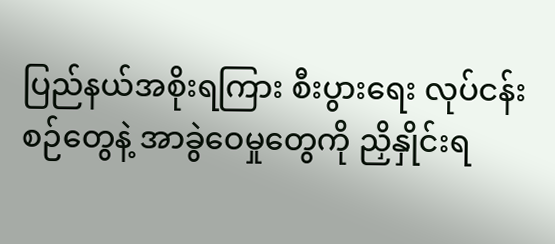ပြည်နယ်အစိုးရကြား စီးပွားရေး လုပ်ငန်းစဉ်တွေနဲ့ အာခွဲဝေမှုတွေကို ညှိနှိုင်းရ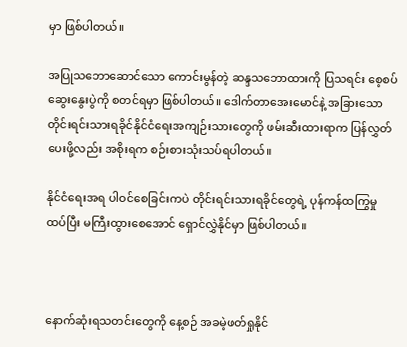မှာ ဖြစ်ပါတယ်။

အပြုသဘောဆောင်သော ကောင်းမွန်တဲ့ ဆန္ဒသဘောထားကို ပြသရင်း စေ့စပ်ဆွေးနွေးပွဲကို စတင်ရမှာ ဖြစ်ပါတယ်။ ဒေါက်တာအေးမောင်နဲ့ အခြားသော တိုင်းရင်းသားရခိုင်နိုင်ငံရေးအကျဉ်းသားတွေကို ဖမ်းဆီးထားရာက ပြန်လွှတ်ပေးဖို့လည်း အစိုးရက စဉ်းစားသုံးသပ်ရပါတယ်။

နိုင်ငံရေးအရ ပါဝင်စေခြင်းကပဲ တိုင်းရင်းသားရခိုင်တွေရဲ့ ပုန်ကန်ထကြွမှု ထပ်ပြီး မကြီးထွားစေအောင် ရှောင်လွှဲနိုင်မှာ ဖြစ်ပါတယ်။



နောက်ဆုံးရသတင်းတွေကို နေ့စဉ် အခမဲ့ဖတ်ရှုနိုင်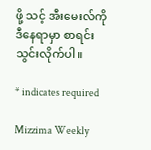ဖို့ သင့် အီးမေးလ်ကို ဒီနေရာမှာ စာရင်းသွင်းလိုက်ပါ။

* indicates required

Mizzima Weekly